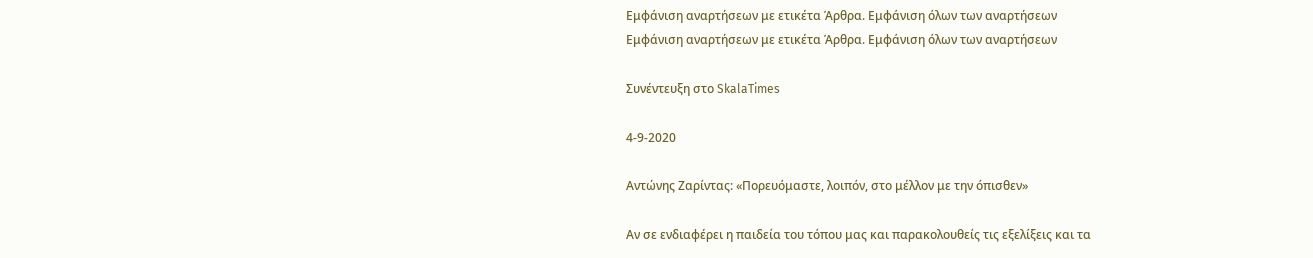Εμφάνιση αναρτήσεων με ετικέτα Άρθρα. Εμφάνιση όλων των αναρτήσεων
Εμφάνιση αναρτήσεων με ετικέτα Άρθρα. Εμφάνιση όλων των αναρτήσεων

Συνέντευξη στο SkalaTimes

4-9-2020

Αντώνης Ζαρίντας: «Πορευόμαστε, λοιπόν, στο μέλλον με την όπισθεν»

Αν σε ενδιαφέρει η παιδεία του τόπου μας και παρακολουθείς τις εξελίξεις και τα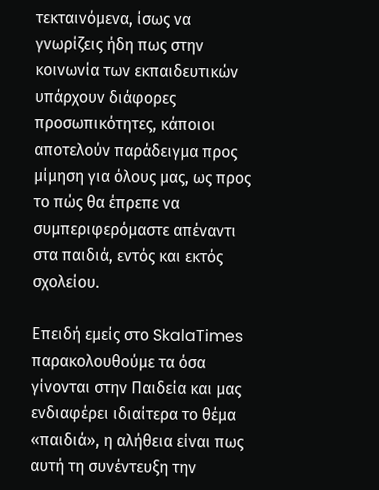τεκταινόμενα, ίσως να γνωρίζεις ήδη πως στην κοινωνία των εκπαιδευτικών υπάρχουν διάφορες προσωπικότητες, κάποιοι αποτελούν παράδειγμα προς μίμηση για όλους μας, ως προς το πώς θα έπρεπε να συμπεριφερόμαστε απέναντι στα παιδιά, εντός και εκτός σχολείου.

Επειδή εμείς στο SkalaTimes παρακολουθούμε τα όσα γίνονται στην Παιδεία και μας ενδιαφέρει ιδιαίτερα το θέμα «παιδιά», η αλήθεια είναι πως αυτή τη συνέντευξη την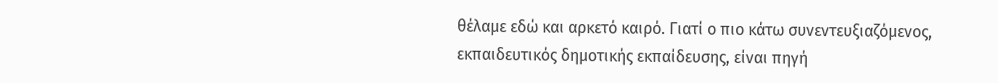θέλαμε εδώ και αρκετό καιρό. Γιατί ο πιο κάτω συνεντευξιαζόμενος, εκπαιδευτικός δημοτικής εκπαίδευσης, είναι πηγή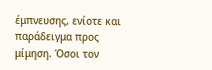έμπνευσης, ενίοτε και παράδειγμα προς μίμηση. Όσοι τον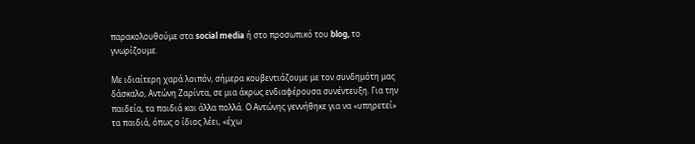παρακολουθούμε στα social media ή στο προσωπικό του blog, το γνωρίζουμε.

Με ιδιαίτερη χαρά λοιπόν, σήμερα κουβεντιάζουμε με τον συνδημότη μας δάσκαλο, Αντώνη Ζαρίντα, σε μια άκρως ενδιαφέρουσα συνέντευξη. Για την παιδεία, τα παιδιά και άλλα πολλά. Ο Αντώνης γεννήθηκε για να «υπηρετεί» τα παιδιά, όπως ο ίδιος λέει, «έχω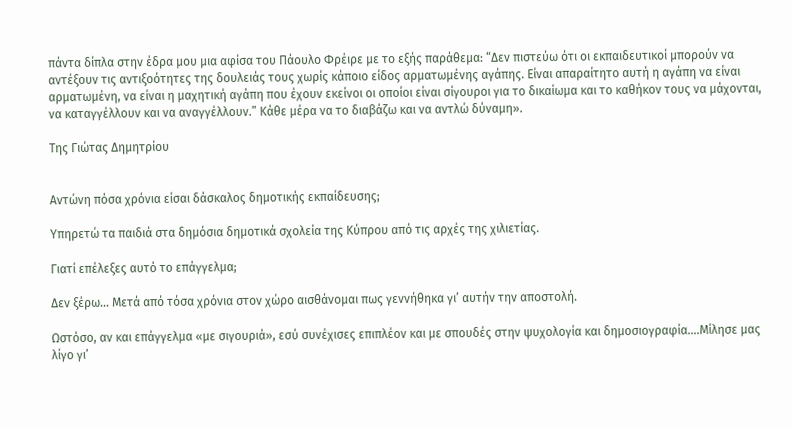πάντα δίπλα στην έδρα μου μια αφίσα του Πάουλο Φρέιρε με το εξής παράθεμα: “Δεν πιστεύω ότι οι εκπαιδευτικοί μπορούν να αντέξουν τις αντιξοότητες της δουλειάς τους χωρίς κάποιο είδος αρματωμένης αγάπης. Είναι απαραίτητο αυτή η αγάπη να είναι αρματωμένη, να είναι η μαχητική αγάπη που έχουν εκείνοι οι οποίοι είναι σίγουροι για το δικαίωμα και το καθήκον τους να μάχονται, να καταγγέλλουν και να αναγγέλλουν.” Κάθε μέρα να το διαβάζω και να αντλώ δύναμη».

Της Γιώτας Δημητρίου


Αντώνη πόσα χρόνια είσαι δάσκαλος δημοτικής εκπαίδευσης;

Υπηρετώ τα παιδιά στα δημόσια δημοτικά σχολεία της Κύπρου από τις αρχές της χιλιετίας.

Γιατί επέλεξες αυτό το επάγγελμα;

Δεν ξέρω… Μετά από τόσα χρόνια στον χώρο αισθάνομαι πως γεννήθηκα γι’ αυτήν την αποστολή.

Ωστόσο, αν και επάγγελμα «με σιγουριά», εσύ συνέχισες επιπλέον και με σπουδές στην ψυχολογία και δημοσιογραφία….Μίλησε μας λίγο γι’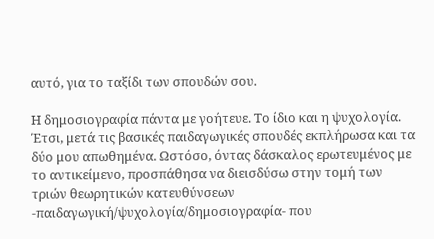αυτό, για το ταξίδι των σπουδών σου.

Η δημοσιογραφία πάντα με γοήτευε. Το ίδιο και η ψυχολογία. Έτσι, μετά τις βασικές παιδαγωγικές σπουδές εκπλήρωσα και τα δύο μου απωθημένα. Ωστόσο, όντας δάσκαλος ερωτευμένος με το αντικείμενο, προσπάθησα να διεισδύσω στην τομή των τριών θεωρητικών κατευθύνσεων -παιδαγωγική/ψυχολογία/δημοσιογραφία- που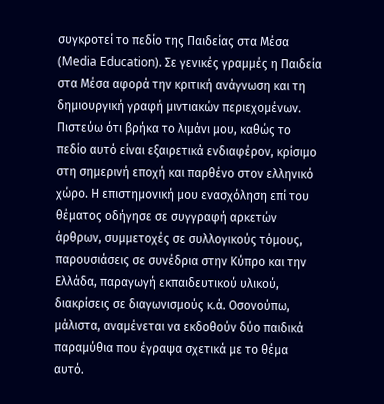συγκροτεί το πεδίο της Παιδείας στα Μέσα (Media Education). Σε γενικές γραμμές η Παιδεία στα Μέσα αφορά την κριτική ανάγνωση και τη δημιουργική γραφή μιντιακών περιεχομένων. Πιστεύω ότι βρήκα το λιμάνι μου, καθώς το πεδίο αυτό είναι εξαιρετικά ενδιαφέρον, κρίσιμο στη σημερινή εποχή και παρθένο στον ελληνικό χώρο. Η επιστημονική μου ενασχόληση επί του θέματος οδήγησε σε συγγραφή αρκετών άρθρων, συμμετοχές σε συλλογικούς τόμους, παρουσιάσεις σε συνέδρια στην Κύπρο και την Ελλάδα, παραγωγή εκπαιδευτικού υλικού, διακρίσεις σε διαγωνισμούς κ.ά. Οσονούπω, μάλιστα, αναμένεται να εκδοθούν δύο παιδικά παραμύθια που έγραψα σχετικά με το θέμα αυτό.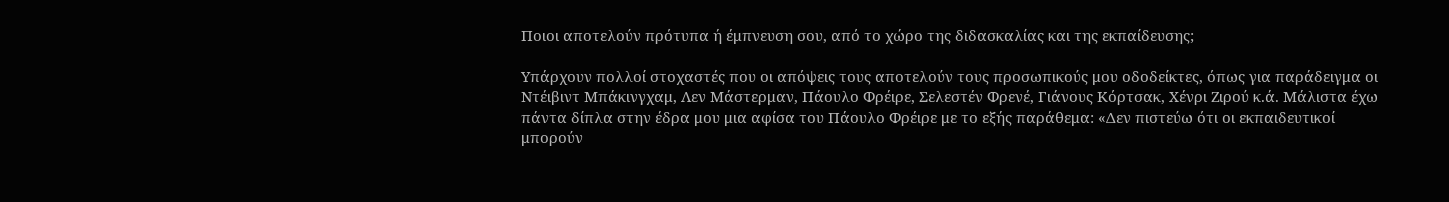Ποιοι αποτελούν πρότυπα ή έμπνευση σου, από το χώρο της διδασκαλίας και της εκπαίδευσης;

Υπάρχουν πολλοί στοχαστές που οι απόψεις τους αποτελούν τους προσωπικούς μου οδοδείκτες, όπως για παράδειγμα οι Ντέιβιντ Μπάκινγχαμ, Λεν Μάστερμαν, Πάουλο Φρέιρε, Σελεστέν Φρενέ, Γιάνους Κόρτσακ, Χένρι Ζιρού κ.ά. Μάλιστα έχω πάντα δίπλα στην έδρα μου μια αφίσα του Πάουλο Φρέιρε με το εξής παράθεμα: «Δεν πιστεύω ότι οι εκπαιδευτικοί μπορούν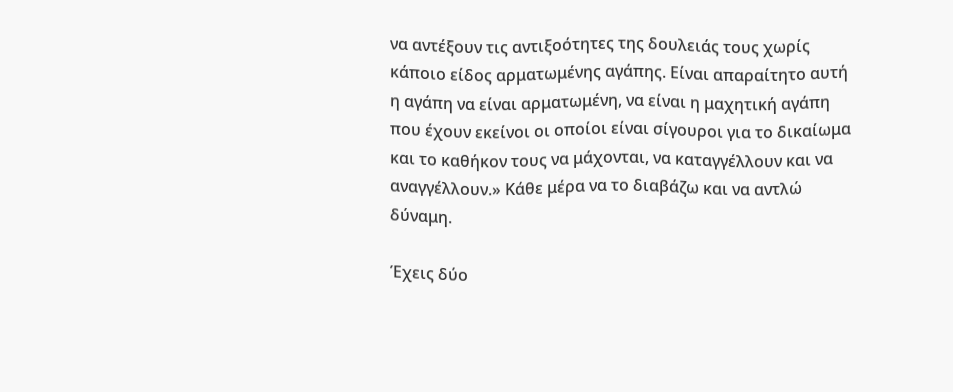να αντέξουν τις αντιξοότητες της δουλειάς τους χωρίς κάποιο είδος αρματωμένης αγάπης. Είναι απαραίτητο αυτή η αγάπη να είναι αρματωμένη, να είναι η μαχητική αγάπη που έχουν εκείνοι οι οποίοι είναι σίγουροι για το δικαίωμα και το καθήκον τους να μάχονται, να καταγγέλλουν και να αναγγέλλουν.» Κάθε μέρα να το διαβάζω και να αντλώ δύναμη.

Έχεις δύο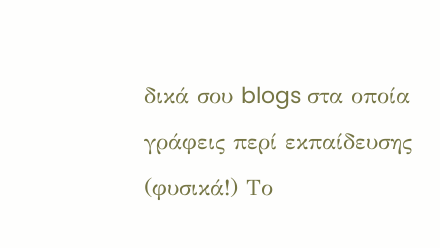δικά σου blogs στα οποία γράφεις περί εκπαίδευσης (φυσικά!) Το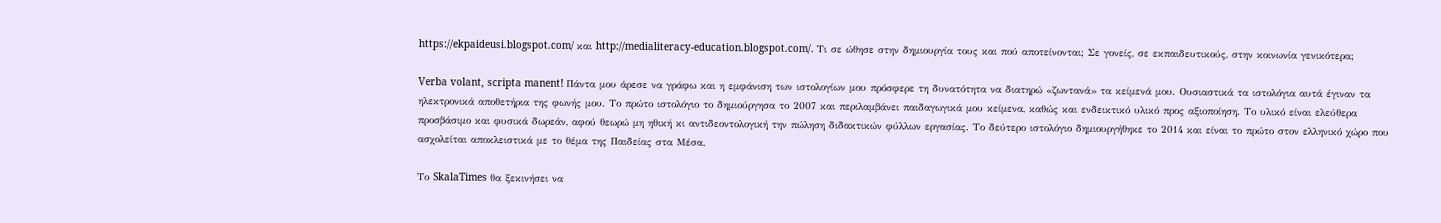https://ekpaideusi.blogspot.com/ και http://medialiteracy-education.blogspot.com/. Τι σε ώθησε στην δημιουργία τους και πού αποτείνονται; Σε γονείς, σε εκπαιδευτικούς, στην κοινωνία γενικότερα;

Verba volant, scripta manent! Πάντα μου άρεσε να γράφω και η εμφάνιση των ιστολογίων μου πρόσφερε τη δυνατότητα να διατηρώ «ζωντανά» τα κείμενά μου. Ουσιαστικά τα ιστολόγια αυτά έγιναν τα ηλεκτρονικά αποθετήρια της φωνής μου. Το πρώτο ιστολόγιο το δημιούργησα το 2007 και περιλαμβάνει παιδαγωγικά μου κείμενα, καθώς και ενδεικτικό υλικό προς αξιοποίηση. Το υλικό είναι ελεύθερα προσβάσιμο και φυσικά δωρεάν, αφού θεωρώ μη ηθική κι αντιδεοντολογική την πώληση διδακτικών φύλλων εργασίας. Το δεύτερο ιστολόγιο δημιουργήθηκε το 2014 και είναι το πρώτο στον ελληνικό χώρο που ασχολείται αποκλειστικά με το θέμα της Παιδείας στα Μέσα.

Το SkalaTimes θα ξεκινήσει να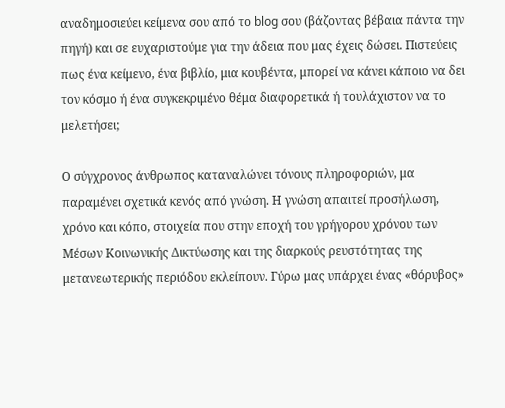αναδημοσιεύει κείμενα σου από το blog σου (βάζοντας βέβαια πάντα την πηγή) και σε ευχαριστούμε για την άδεια που μας έχεις δώσει. Πιστεύεις πως ένα κείμενο, ένα βιβλίο, μια κουβέντα, μπορεί να κάνει κάποιο να δει τον κόσμο ή ένα συγκεκριμένο θέμα διαφορετικά ή τουλάχιστον να το μελετήσει;

Ο σύγχρονος άνθρωπος καταναλώνει τόνους πληροφοριών, μα παραμένει σχετικά κενός από γνώση. Η γνώση απαιτεί προσήλωση, χρόνο και κόπο, στοιχεία που στην εποχή του γρήγορου χρόνου των Μέσων Κοινωνικής Δικτύωσης και της διαρκούς ρευστότητας της μετανεωτερικής περιόδου εκλείπουν. Γύρω μας υπάρχει ένας «θόρυβος»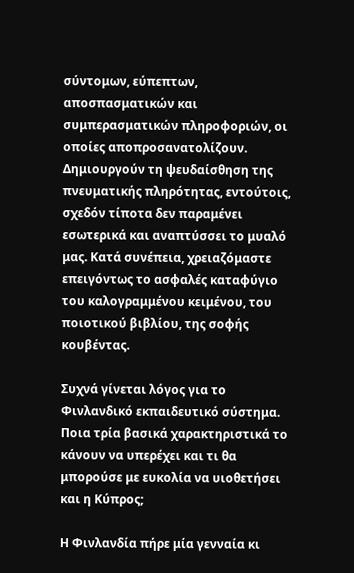σύντομων, εύπεπτων, αποσπασματικών και συμπερασματικών πληροφοριών, οι οποίες αποπροσανατολίζουν. Δημιουργούν τη ψευδαίσθηση της πνευματικής πληρότητας, εντούτοις, σχεδόν τίποτα δεν παραμένει εσωτερικά και αναπτύσσει το μυαλό μας. Κατά συνέπεια, χρειαζόμαστε επειγόντως το ασφαλές καταφύγιο του καλογραμμένου κειμένου, του ποιοτικού βιβλίου, της σοφής κουβέντας.

Συχνά γίνεται λόγος για το Φινλανδικό εκπαιδευτικό σύστημα. Ποια τρία βασικά χαρακτηριστικά το κάνουν να υπερέχει και τι θα μπορούσε με ευκολία να υιοθετήσει και η Κύπρος;

Η Φινλανδία πήρε μία γενναία κι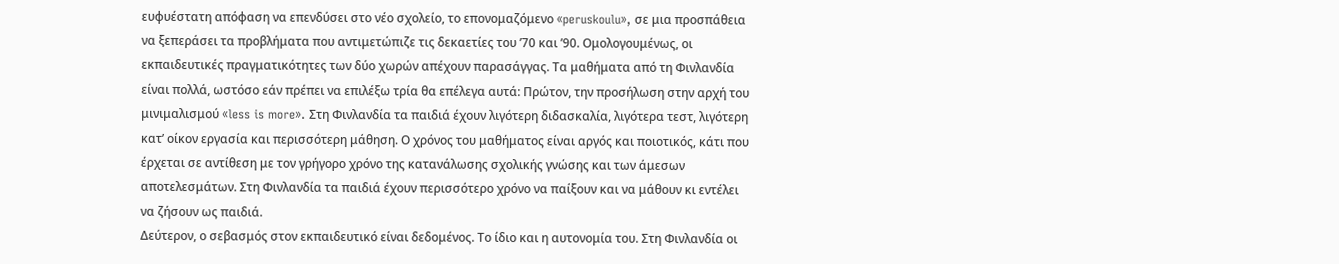ευφυέστατη απόφαση να επενδύσει στο νέο σχολείο, το επονομαζόμενο «peruskoulu», σε μια προσπάθεια να ξεπεράσει τα προβλήματα που αντιμετώπιζε τις δεκαετίες του ’70 και ’90. Ομολογουμένως, οι εκπαιδευτικές πραγματικότητες των δύο χωρών απέχουν παρασάγγας. Τα μαθήματα από τη Φινλανδία είναι πολλά, ωστόσο εάν πρέπει να επιλέξω τρία θα επέλεγα αυτά: Πρώτον, την προσήλωση στην αρχή του μινιμαλισμού «less is more». Στη Φινλανδία τα παιδιά έχουν λιγότερη διδασκαλία, λιγότερα τεστ, λιγότερη κατ’ οίκον εργασία και περισσότερη μάθηση. Ο χρόνος του μαθήματος είναι αργός και ποιοτικός, κάτι που έρχεται σε αντίθεση με τον γρήγορο χρόνο της κατανάλωσης σχολικής γνώσης και των άμεσων αποτελεσμάτων. Στη Φινλανδία τα παιδιά έχουν περισσότερο χρόνο να παίξουν και να μάθουν κι εντέλει να ζήσουν ως παιδιά.
Δεύτερον, ο σεβασμός στον εκπαιδευτικό είναι δεδομένος. Το ίδιο και η αυτονομία του. Στη Φινλανδία οι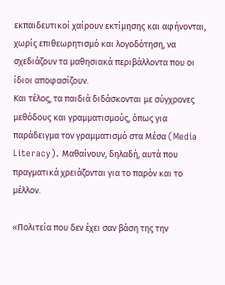εκπαιδευτικοί χαίρουν εκτίμησης και αφήνονται, χωρίς επιθεωρητισμό και λογοδότηση, να σχεδιάζουν τα μαθησιακά περιβάλλοντα που οι ίδιοι αποφασίζουν.
Και τέλος, τα παιδιά διδάσκονται με σύγχρονες μεθόδους και γραμματισμούς, όπως για παράδειγμα τον γραμματισμό στα Μέσα (Media Literacy). Μαθαίνουν, δηλαδή, αυτά που πραγματικά χρειάζονται για το παρόν και το μέλλον.

«Πολιτεία που δεν έχει σαν βάση της την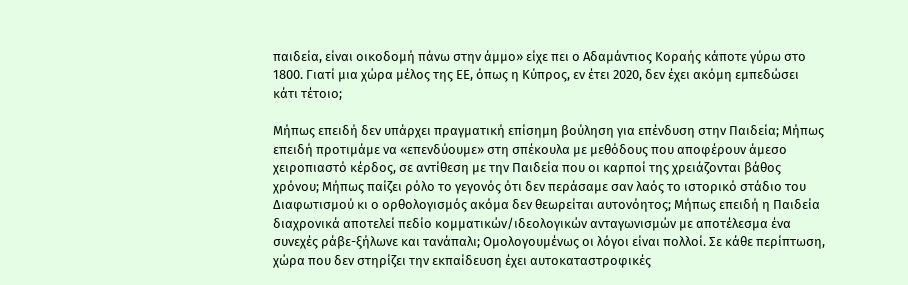παιδεία, είναι οικοδομή πάνω στην άμμο» είχε πει ο Αδαμάντιος Κοραής κάποτε γύρω στο 1800. Γιατί μια χώρα μέλος της ΕΕ, όπως η Κύπρος, εν έτει 2020, δεν έχει ακόμη εμπεδώσει κάτι τέτοιο;

Μήπως επειδή δεν υπάρχει πραγματική επίσημη βούληση για επένδυση στην Παιδεία; Μήπως επειδή προτιμάμε να «επενδύουμε» στη σπέκουλα με μεθόδους που αποφέρουν άμεσο χειροπιαστό κέρδος, σε αντίθεση με την Παιδεία που οι καρποί της χρειάζονται βάθος χρόνου; Μήπως παίζει ρόλο το γεγονός ότι δεν περάσαμε σαν λαός το ιστορικό στάδιο του Διαφωτισμού κι ο ορθολογισμός ακόμα δεν θεωρείται αυτονόητος; Μήπως επειδή η Παιδεία διαχρονικά αποτελεί πεδίο κομματικών/ιδεολογικών ανταγωνισμών με αποτέλεσμα ένα συνεχές ράβε-ξήλωνε και τανάπαλι; Ομολογουμένως οι λόγοι είναι πολλοί. Σε κάθε περίπτωση, χώρα που δεν στηρίζει την εκπαίδευση έχει αυτοκαταστροφικές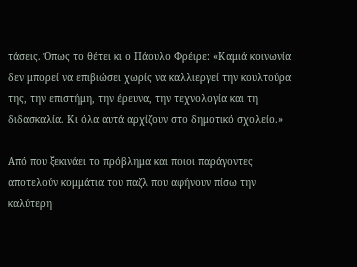τάσεις. Όπως το θέτει κι ο Πάουλο Φρέιρε: «Καμιά κοινωνία δεν μπορεί να επιβιώσει χωρίς να καλλιεργεί την κουλτούρα της, την επιστήμη, την έρευνα, την τεχνολογία και τη διδασκαλία. Κι όλα αυτά αρχίζουν στο δημοτικό σχολείο.»

Από που ξεκινάει το πρόβλημα και ποιοι παράγοντες αποτελούν κομμάτια του παζλ που αφήνουν πίσω την καλύτερη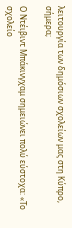λειτουργία των δημόσιων σχολείων μας στη Κύπρο, σήμερα;

Ο Ντέιβιντ Μπάκινγχαμ σημειώνει πολύ εύστοχα: «Το σχολείο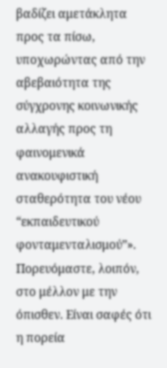βαδίζει αμετάκλητα προς τα πίσω, υποχωρώντας από την αβεβαιότητα της σύγχρονης κοινωνικής αλλαγής προς τη φαινομενικά ανακουφιστική σταθερότητα του νέου “εκπαιδευτικού φονταμενταλισμού”». Πορευόμαστε, λοιπόν, στο μέλλον με την όπισθεν. Είναι σαφές ότι η πορεία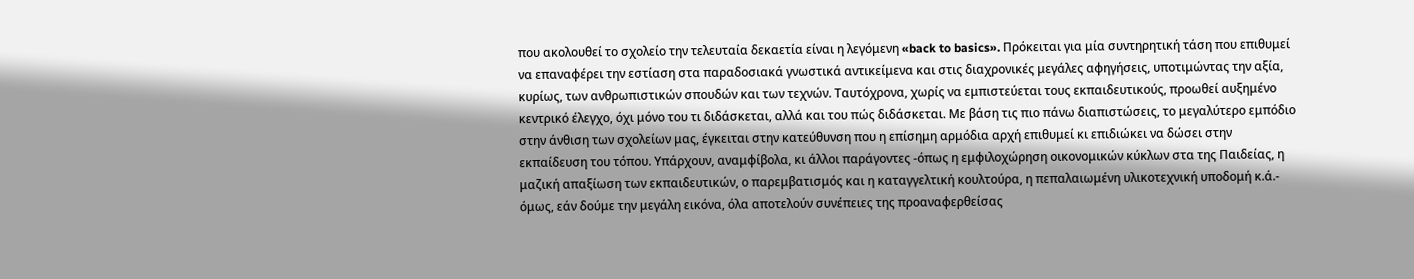που ακολουθεί το σχολείο την τελευταία δεκαετία είναι η λεγόμενη «back to basics». Πρόκειται για μία συντηρητική τάση που επιθυμεί να επαναφέρει την εστίαση στα παραδοσιακά γνωστικά αντικείμενα και στις διαχρονικές μεγάλες αφηγήσεις, υποτιμώντας την αξία, κυρίως, των ανθρωπιστικών σπουδών και των τεχνών. Ταυτόχρονα, χωρίς να εμπιστεύεται τους εκπαιδευτικούς, προωθεί αυξημένο κεντρικό έλεγχο, όχι μόνο του τι διδάσκεται, αλλά και του πώς διδάσκεται. Με βάση τις πιο πάνω διαπιστώσεις, το μεγαλύτερο εμπόδιο στην άνθιση των σχολείων μας, έγκειται στην κατεύθυνση που η επίσημη αρμόδια αρχή επιθυμεί κι επιδιώκει να δώσει στην εκπαίδευση του τόπου. Υπάρχουν, αναμφίβολα, κι άλλοι παράγοντες -όπως η εμφιλοχώρηση οικονομικών κύκλων στα της Παιδείας, η μαζική απαξίωση των εκπαιδευτικών, ο παρεμβατισμός και η καταγγελτική κουλτούρα, η πεπαλαιωμένη υλικοτεχνική υποδομή κ.ά.- όμως, εάν δούμε την μεγάλη εικόνα, όλα αποτελούν συνέπειες της προαναφερθείσας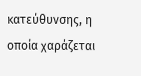κατεύθυνσης, η οποία χαράζεται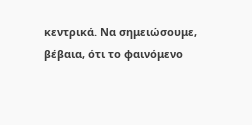κεντρικά. Να σημειώσουμε, βέβαια, ότι το φαινόμενο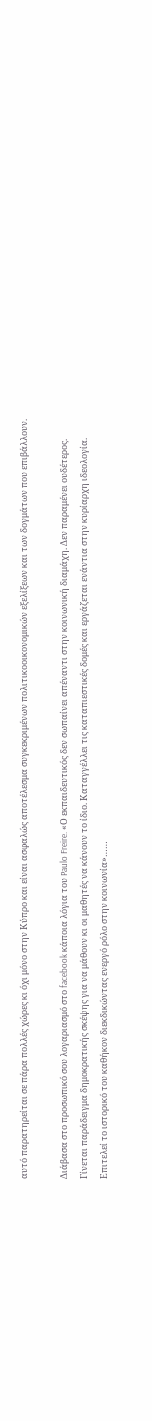αυτό παρατηρείται σε πάρα πολλές χώρες κι όχι μόνο στην Κύπρο και είναι ασφαλώς αποτέλεσμα συγκεκριμένων πολιτικοοικονομικών εξελίξεων και των δογμάτων που επιβάλλουν.

Διάβασα στο προσωπικό σου λογαριασμό στο facebook κάποια λόγια του Paulo Freire. «Ο εκπαιδευτικός δεν σωπαίνει απέναντι στην κοινωνική διαμάχη. Δεν παραμένει ουδέτερος. Γίνεται παράδειγμα δημοκρατικής σκέψης για να μάθουν κι οι μαθητές να κάνουν το ίδιο. Καταγγέλλει τις καταπιεστικές δομές και εργάζεται ενάντια στην κυρίαρχη ιδεολογία. Επιτελεί το ιστορικό του καθήκον διεκδικώντας ενεργό ρόλο στην κοινωνία»……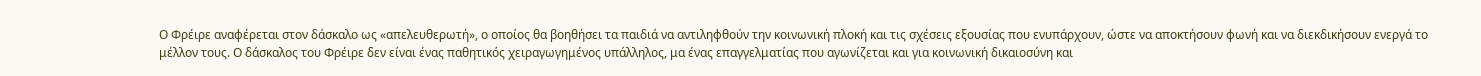Ο Φρέιρε αναφέρεται στον δάσκαλο ως «απελευθερωτή», ο οποίος θα βοηθήσει τα παιδιά να αντιληφθούν την κοινωνική πλοκή και τις σχέσεις εξουσίας που ενυπάρχουν, ώστε να αποκτήσουν φωνή και να διεκδικήσουν ενεργά το μέλλον τους. Ο δάσκαλος του Φρέιρε δεν είναι ένας παθητικός χειραγωγημένος υπάλληλος, μα ένας επαγγελματίας που αγωνίζεται και για κοινωνική δικαιοσύνη και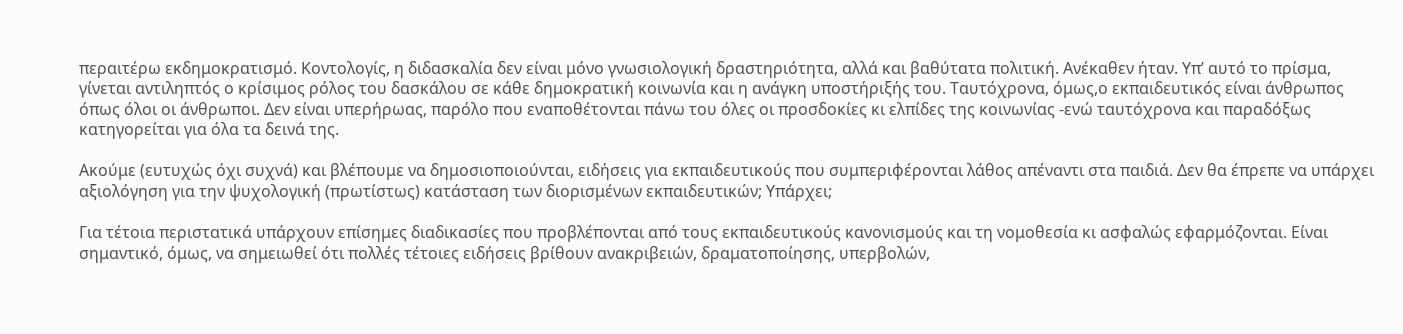περαιτέρω εκδημοκρατισμό. Κοντολογίς, η διδασκαλία δεν είναι μόνο γνωσιολογική δραστηριότητα, αλλά και βαθύτατα πολιτική. Ανέκαθεν ήταν. Υπ’ αυτό το πρίσμα, γίνεται αντιληπτός ο κρίσιμος ρόλος του δασκάλου σε κάθε δημοκρατική κοινωνία και η ανάγκη υποστήριξής του. Ταυτόχρονα, όμως,ο εκπαιδευτικός είναι άνθρωπος όπως όλοι οι άνθρωποι. Δεν είναι υπερήρωας, παρόλο που εναποθέτονται πάνω του όλες οι προσδοκίες κι ελπίδες της κοινωνίας -ενώ ταυτόχρονα και παραδόξως κατηγορείται για όλα τα δεινά της.

Ακούμε (ευτυχώς όχι συχνά) και βλέπουμε να δημοσιοποιούνται, ειδήσεις για εκπαιδευτικούς που συμπεριφέρονται λάθος απέναντι στα παιδιά. Δεν θα έπρεπε να υπάρχει αξιολόγηση για την ψυχολογική (πρωτίστως) κατάσταση των διορισμένων εκπαιδευτικών; Υπάρχει;

Για τέτοια περιστατικά υπάρχουν επίσημες διαδικασίες που προβλέπονται από τους εκπαιδευτικούς κανονισμούς και τη νομοθεσία κι ασφαλώς εφαρμόζονται. Είναι σημαντικό, όμως, να σημειωθεί ότι πολλές τέτοιες ειδήσεις βρίθουν ανακριβειών, δραματοποίησης, υπερβολών,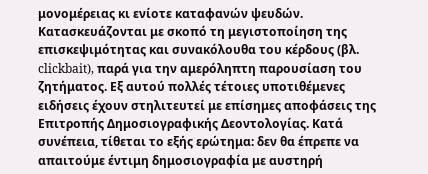μονομέρειας κι ενίοτε καταφανών ψευδών. Κατασκευάζονται με σκοπό τη μεγιστοποίηση της επισκεψιμότητας και συνακόλουθα του κέρδους (βλ. clickbait), παρά για την αμερόληπτη παρουσίαση του ζητήματος. Εξ αυτού πολλές τέτοιες υποτιθέμενες ειδήσεις έχουν στηλιτευτεί με επίσημες αποφάσεις της Επιτροπής Δημοσιογραφικής Δεοντολογίας. Κατά συνέπεια, τίθεται το εξής ερώτημα: δεν θα έπρεπε να απαιτούμε έντιμη δημοσιογραφία με αυστηρή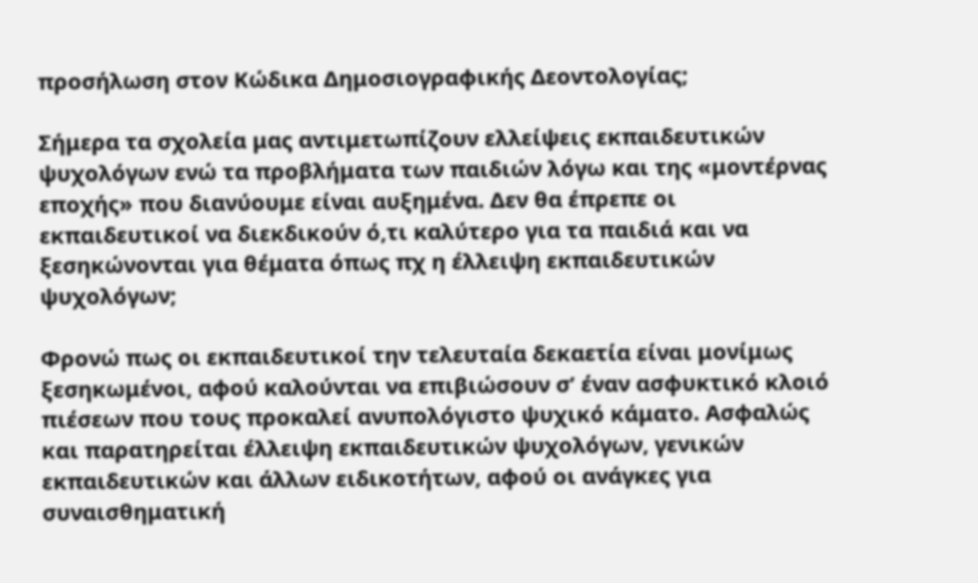προσήλωση στον Κώδικα Δημοσιογραφικής Δεοντολογίας;

Σήμερα τα σχολεία μας αντιμετωπίζουν ελλείψεις εκπαιδευτικών ψυχολόγων ενώ τα προβλήματα των παιδιών λόγω και της «μοντέρνας εποχής» που διανύουμε είναι αυξημένα. Δεν θα έπρεπε οι εκπαιδευτικοί να διεκδικούν ό,τι καλύτερο για τα παιδιά και να ξεσηκώνονται για θέματα όπως πχ η έλλειψη εκπαιδευτικών ψυχολόγων;

Φρονώ πως οι εκπαιδευτικοί την τελευταία δεκαετία είναι μονίμως ξεσηκωμένοι, αφού καλούνται να επιβιώσουν σ’ έναν ασφυκτικό κλοιό πιέσεων που τους προκαλεί ανυπολόγιστο ψυχικό κάματο. Ασφαλώς και παρατηρείται έλλειψη εκπαιδευτικών ψυχολόγων, γενικών εκπαιδευτικών και άλλων ειδικοτήτων, αφού οι ανάγκες για συναισθηματική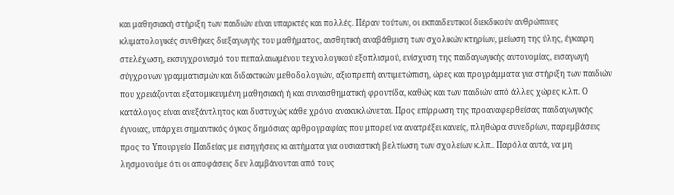και μαθησιακή στήριξη των παιδιών είναι υπαρκτές και πολλές. Πέραν τούτων, οι εκπαιδευτικοί διεκδικούν ανθρώπινες κλιματολογικές συνθήκες διεξαγωγής του μαθήματος, αισθητική αναβάθμιση των σχολικών κτηρίων, μείωση της ύλης, έγκαιρη στελέχωση, εκσυγχρονισμό του πεπαλαιωμένου τεχνολογικού εξοπλισμού, ενίσχυση της παιδαγωγικής αυτονομίας, εισαγωγή σύγχρονων γραμματισμών και διδακτικών μεθοδολογιών, αξιοπρεπή αντιμετώπιση, ώρες και προγράμματα για στήριξη των παιδιών που χρειάζονται εξατομικευμένη μαθησιακή ή και συναισθηματική φροντίδα, καθώς και των παιδιών από άλλες χώρες κ.λπ. Ο κατάλογος είναι ανεξάντλητος και δυστυχώς κάθε χρόνο ανακυκλώνεται. Προς επίρρωση της προαναφερθείσας παιδαγωγικής έγνοιας, υπάρχει σημαντικός όγκος δημόσιας αρθρογραφίας που μπορεί να ανατρέξει κανείς, πληθώρα συνεδρίων, παρεμβάσεις προς το Υπουργείο Παιδείας με εισηγήσεις κι αιτήματα για ουσιαστική βελτίωση των σχολείων κ.λπ.. Παρόλα αυτά, να μη λησμονούμε ότι οι αποφάσεις δεν λαμβάνονται από τους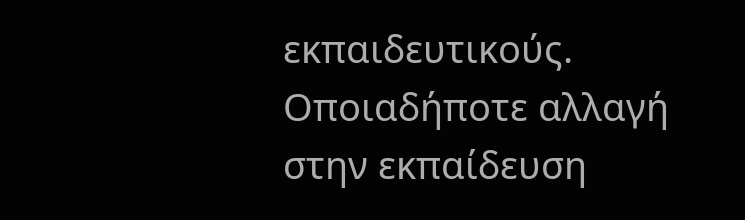εκπαιδευτικούς. Οποιαδήποτε αλλαγή στην εκπαίδευση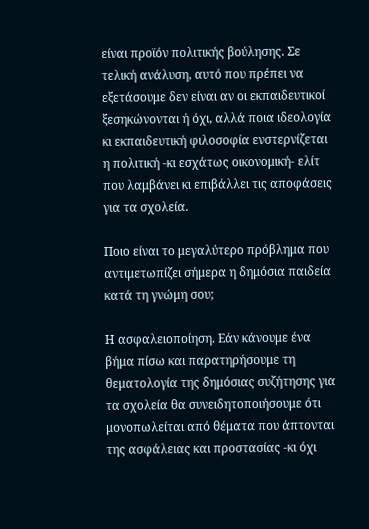είναι προϊόν πολιτικής βούλησης. Σε τελική ανάλυση, αυτό που πρέπει να εξετάσουμε δεν είναι αν οι εκπαιδευτικοί ξεσηκώνονται ή όχι, αλλά ποια ιδεολογία κι εκπαιδευτική φιλοσοφία ενστερνίζεται η πολιτική -κι εσχάτως οικονομική- ελίτ που λαμβάνει κι επιβάλλει τις αποφάσεις για τα σχολεία.

Ποιο είναι το μεγαλύτερο πρόβλημα που αντιμετωπίζει σήμερα η δημόσια παιδεία κατά τη γνώμη σου;

Η ασφαλειοποίηση. Εάν κάνουμε ένα βήμα πίσω και παρατηρήσουμε τη θεματολογία της δημόσιας συζήτησης για τα σχολεία θα συνειδητοποιήσουμε ότι μονοπωλείται από θέματα που άπτονται της ασφάλειας και προστασίας -κι όχι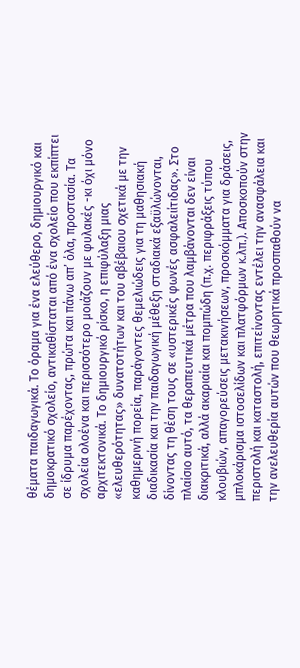θέματα παιδαγωγικά. Το όραμα για ένα ελεύθερο, δημιουργικό και δημοκρατικό σχολείο, αντικαθίσταται από ένα σχολείο που εκπίπτει σε ίδρυμα παρέχοντας, πρώτα και πάνω απ’ όλα, προστασία. Τα σχολεία ολοένα και περισσότερο μοιάζουν με φυλακές -κι όχι μόνο αρχιτεκτονικά. Το δημιουργικό ρίσκο, η επιφύλαξη μιας «ελευθερότητας» δυνατοτήτων και του αβέβαιου σχετικά με την καθημερινή πορεία, παράγοντες θεμελιώδεις για τη μαθησιακή διαδικασία και την παιδαγωγική μέθεξη σταδιακά εξαϋλώνονται, δίνοντας τη θέση τους σε «υστερικές φωνές ασφαλειίτιδας». Στο πλαίσιο αυτό, τα θεραπευτικά μέτρα που λαμβάνονται δεν είναι διακριτικά, αλλά ακαριαία και πομπώδη (π.χ. περιφράξεις τύπου κλουβιών, απαγορεύσεις μετακινήσεων, προσκόμματα για δράσεις, μπλοκάρισμα ιστοσελίδων και πλατφόρμων κ.λπ.). Αποσκοπούν στην περιστολή και καταστολή, επιτείνοντας εντέλει την ανασφάλεια και την ανελευθερία αυτών που θεωρητικά προσπαθούν να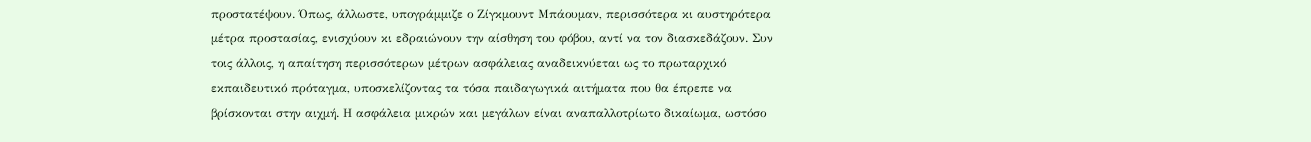προστατέψουν. Όπως, άλλωστε, υπογράμμιζε ο Ζίγκμουντ Μπάουμαν, περισσότερα κι αυστηρότερα μέτρα προστασίας, ενισχύουν κι εδραιώνουν την αίσθηση του φόβου, αντί να τον διασκεδάζουν. Συν τοις άλλοις, η απαίτηση περισσότερων μέτρων ασφάλειας αναδεικνύεται ως το πρωταρχικό εκπαιδευτικό πρόταγμα, υποσκελίζοντας τα τόσα παιδαγωγικά αιτήματα που θα έπρεπε να βρίσκονται στην αιχμή. Η ασφάλεια μικρών και μεγάλων είναι αναπαλλοτρίωτο δικαίωμα, ωστόσο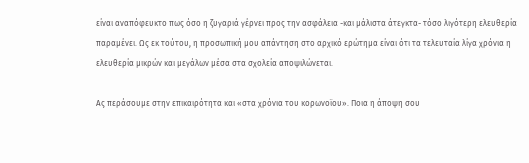είναι αναπόφευκτο πως όσο η ζυγαριά γέρνει προς την ασφάλεια -και μάλιστα άτεγκτα- τόσο λιγότερη ελευθερία παραμένει. Ως εκ τούτου, η προσωπική μου απάντηση στο αρχικό ερώτημα είναι ότι τα τελευταία λίγα χρόνια η ελευθερία μικρών και μεγάλων μέσα στα σχολεία αποψιλώνεται.

Ας περάσουμε στην επικαιρότητα και «στα χρόνια του κορωνοϊου». Ποια η άποψη σου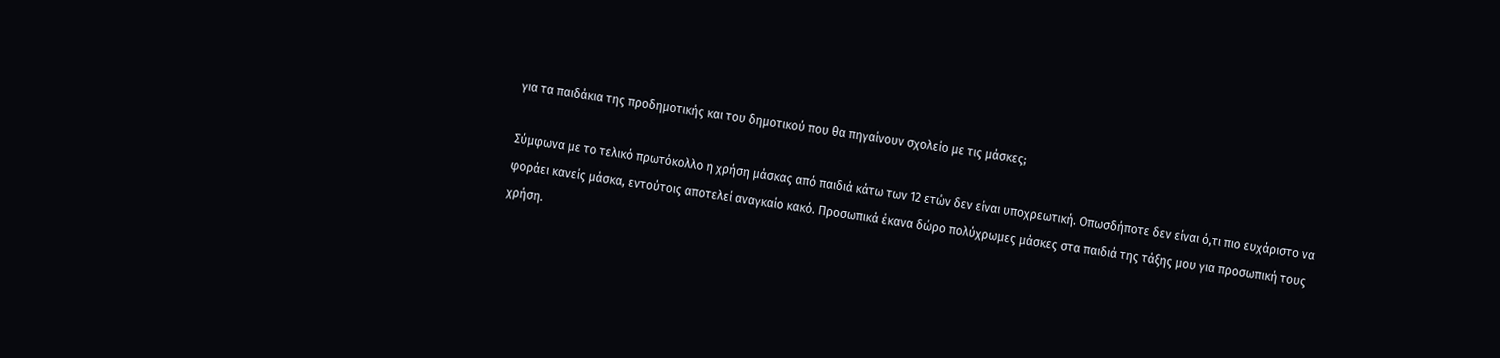για τα παιδάκια της προδημοτικής και του δημοτικού που θα πηγαίνουν σχολείο με τις μάσκες;

Σύμφωνα με το τελικό πρωτόκολλο η χρήση μάσκας από παιδιά κάτω των 12 ετών δεν είναι υποχρεωτική. Οπωσδήποτε δεν είναι ό,τι πιο ευχάριστο να φοράει κανείς μάσκα, εντούτοις αποτελεί αναγκαίο κακό. Προσωπικά έκανα δώρο πολύχρωμες μάσκες στα παιδιά της τάξης μου για προσωπική τους χρήση.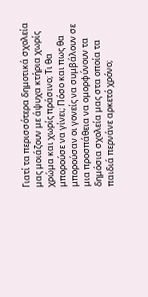Γιατί τα περισσότερα δημοτικά σχολεία μας μοιάζουν με άψυχα κτήρια χωρίς χρώμα και χωρίς πράσινο; Τι θα μπορούσε να γίνει; Πόσο και πως θα μπορούσαν οι γονείς να συμβάλουν σε μια προσπάθεια να ομορφύνουν τα δημόσια σχολεία μας στα οποία τα παιδιά περνάνε αρκετό χρόνο;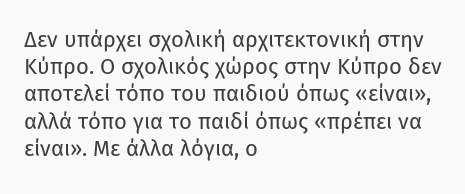Δεν υπάρχει σχολική αρχιτεκτονική στην Κύπρο. Ο σχολικός χώρος στην Κύπρο δεν αποτελεί τόπο του παιδιού όπως «είναι», αλλά τόπο για το παιδί όπως «πρέπει να είναι». Με άλλα λόγια, ο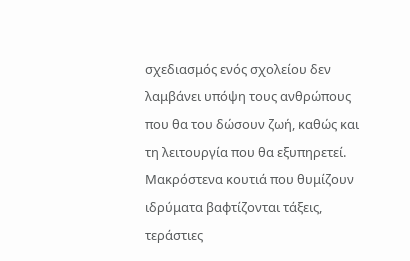σχεδιασμός ενός σχολείου δεν λαμβάνει υπόψη τους ανθρώπους που θα του δώσουν ζωή, καθώς και τη λειτουργία που θα εξυπηρετεί. Μακρόστενα κουτιά που θυμίζουν ιδρύματα βαφτίζονται τάξεις, τεράστιες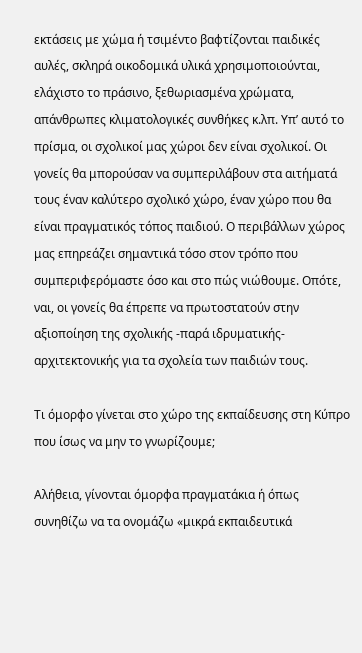εκτάσεις με χώμα ή τσιμέντο βαφτίζονται παιδικές αυλές, σκληρά οικοδομικά υλικά χρησιμοποιούνται, ελάχιστο το πράσινο, ξεθωριασμένα χρώματα, απάνθρωπες κλιματολογικές συνθήκες κ.λπ. Υπ’ αυτό το πρίσμα, οι σχολικοί μας χώροι δεν είναι σχολικοί. Οι γονείς θα μπορούσαν να συμπεριλάβουν στα αιτήματά τους έναν καλύτερο σχολικό χώρο, έναν χώρο που θα είναι πραγματικός τόπος παιδιού. Ο περιβάλλων χώρος μας επηρεάζει σημαντικά τόσο στον τρόπο που συμπεριφερόμαστε όσο και στο πώς νιώθουμε. Οπότε, ναι, οι γονείς θα έπρεπε να πρωτοστατούν στην αξιοποίηση της σχολικής -παρά ιδρυματικής- αρχιτεκτονικής για τα σχολεία των παιδιών τους.

Τι όμορφο γίνεται στο χώρο της εκπαίδευσης στη Κύπρο που ίσως να μην το γνωρίζουμε;

Αλήθεια, γίνονται όμορφα πραγματάκια ή όπως συνηθίζω να τα ονομάζω «μικρά εκπαιδευτικά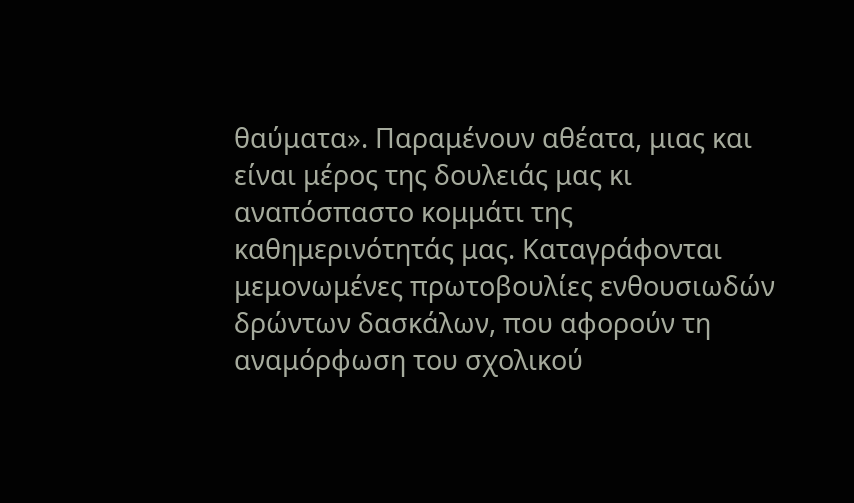θαύματα». Παραμένουν αθέατα, μιας και είναι μέρος της δουλειάς μας κι αναπόσπαστο κομμάτι της καθημερινότητάς μας. Καταγράφονται μεμονωμένες πρωτοβουλίες ενθουσιωδών δρώντων δασκάλων, που αφορούν τη αναμόρφωση του σχολικού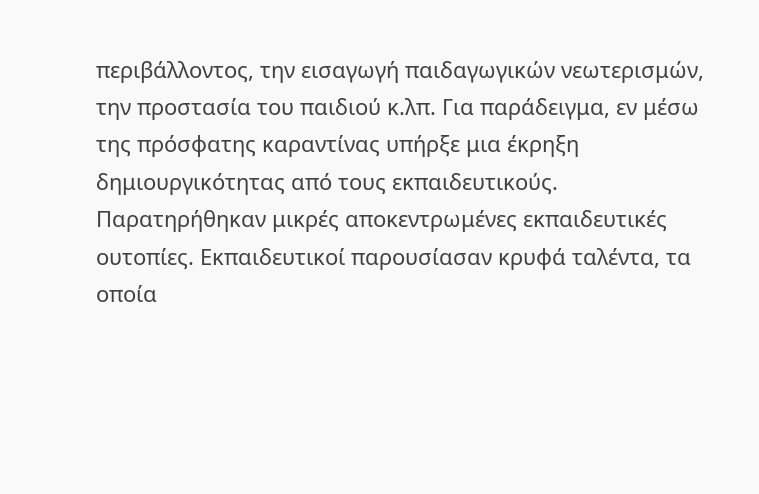περιβάλλοντος, την εισαγωγή παιδαγωγικών νεωτερισμών, την προστασία του παιδιού κ.λπ. Για παράδειγμα, εν μέσω της πρόσφατης καραντίνας υπήρξε μια έκρηξη δημιουργικότητας από τους εκπαιδευτικούς. Παρατηρήθηκαν μικρές αποκεντρωμένες εκπαιδευτικές ουτοπίες. Εκπαιδευτικοί παρουσίασαν κρυφά ταλέντα, τα οποία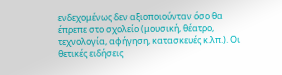ενδεχομένως δεν αξιοποιούνταν όσο θα έπρεπε στο σχολείο (μουσική, θέατρο, τεχνολογία, αφήγηση, κατασκευές κ.λπ.). Οι θετικές ειδήσεις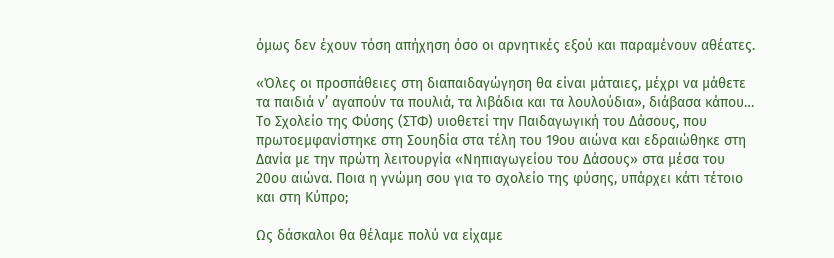όμως δεν έχουν τόση απήχηση όσο οι αρνητικές εξού και παραμένουν αθέατες.

«Όλες οι προσπάθειες στη διαπαιδαγώγηση θα είναι μάταιες, μέχρι να μάθετε τα παιδιά ν’ αγαπούν τα πουλιά, τα λιβάδια και τα λουλούδια», διάβασα κάπου… Το Σχολείο της Φύσης (ΣΤΦ) υιοθετεί την Παιδαγωγική του Δάσους, που πρωτοεμφανίστηκε στη Σουηδία στα τέλη του 19ου αιώνα και εδραιώθηκε στη Δανία με την πρώτη λειτουργία «Νηπιαγωγείου του Δάσους» στα μέσα του 20ου αιώνα. Ποια η γνώμη σου για το σχολείο της φύσης, υπάρχει κάτι τέτοιο και στη Κύπρο;

Ως δάσκαλοι θα θέλαμε πολύ να είχαμε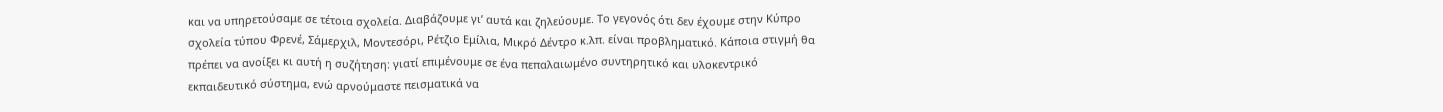και να υπηρετούσαμε σε τέτοια σχολεία. Διαβάζουμε γι’ αυτά και ζηλεύουμε. Το γεγονός ότι δεν έχουμε στην Κύπρο σχολεία τύπου Φρενέ, Σάμερχιλ, Μοντεσόρι, Ρέτζιο Εμίλια, Μικρό Δέντρο κ.λπ. είναι προβληματικό. Κάποια στιγμή θα πρέπει να ανοίξει κι αυτή η συζήτηση: γιατί επιμένουμε σε ένα πεπαλαιωμένο συντηρητικό και υλοκεντρικό εκπαιδευτικό σύστημα, ενώ αρνούμαστε πεισματικά να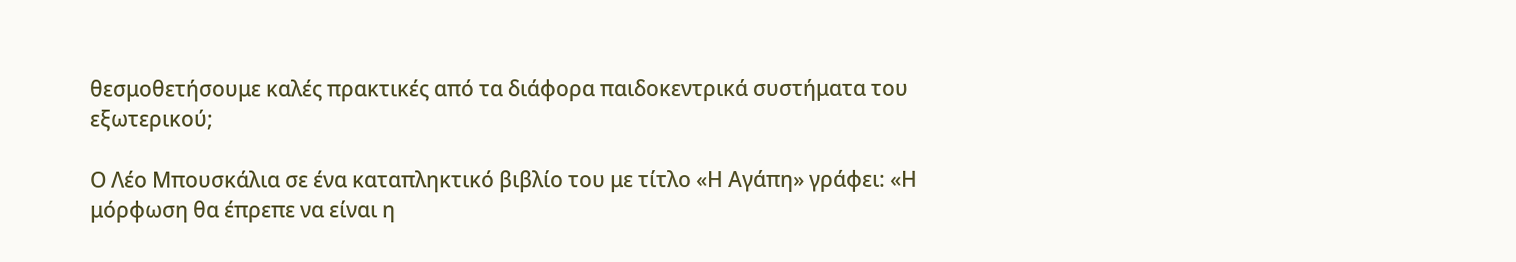θεσμοθετήσουμε καλές πρακτικές από τα διάφορα παιδοκεντρικά συστήματα του εξωτερικού;

Ο Λέο Μπουσκάλια σε ένα καταπληκτικό βιβλίο του με τίτλο «Η Αγάπη» γράφει: «Η μόρφωση θα έπρεπε να είναι η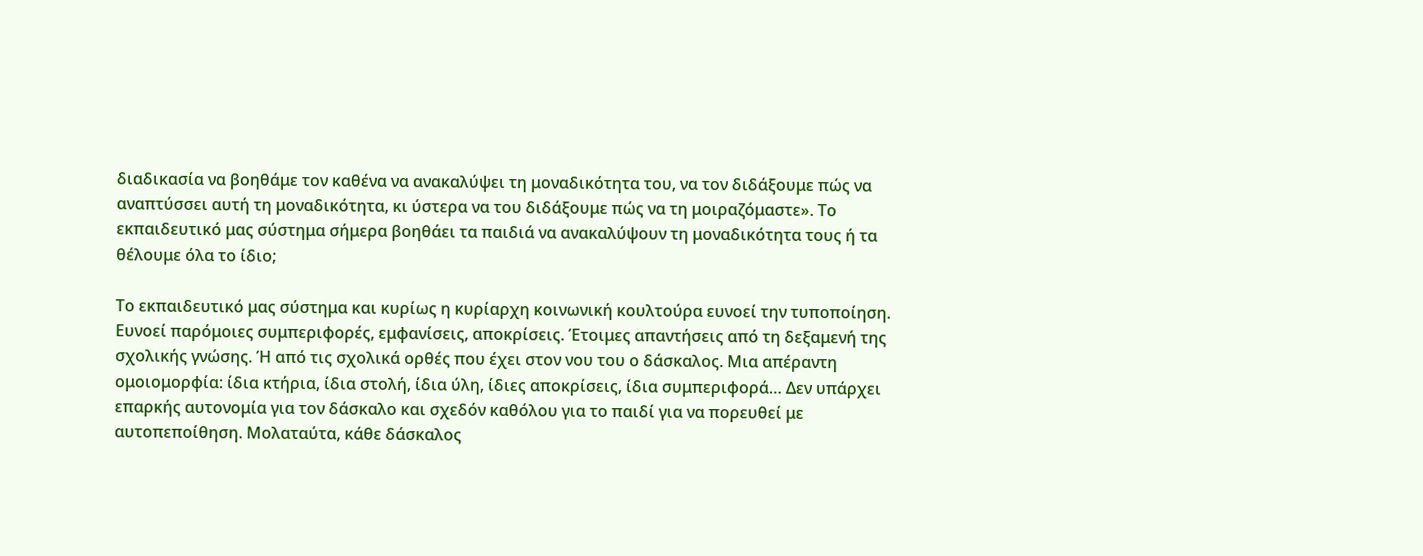διαδικασία να βοηθάμε τον καθένα να ανακαλύψει τη μοναδικότητα του, να τον διδάξουμε πώς να αναπτύσσει αυτή τη μοναδικότητα, κι ύστερα να του διδάξουμε πώς να τη μοιραζόμαστε». Το εκπαιδευτικό μας σύστημα σήμερα βοηθάει τα παιδιά να ανακαλύψουν τη μοναδικότητα τους ή τα θέλουμε όλα το ίδιο;

Το εκπαιδευτικό μας σύστημα και κυρίως η κυρίαρχη κοινωνική κουλτούρα ευνοεί την τυποποίηση. Ευνοεί παρόμοιες συμπεριφορές, εμφανίσεις, αποκρίσεις. Έτοιμες απαντήσεις από τη δεξαμενή της σχολικής γνώσης. Ή από τις σχολικά ορθές που έχει στον νου του ο δάσκαλος. Μια απέραντη ομοιομορφία: ίδια κτήρια, ίδια στολή, ίδια ύλη, ίδιες αποκρίσεις, ίδια συμπεριφορά… Δεν υπάρχει επαρκής αυτονομία για τον δάσκαλο και σχεδόν καθόλου για το παιδί για να πορευθεί με αυτοπεποίθηση. Μολαταύτα, κάθε δάσκαλος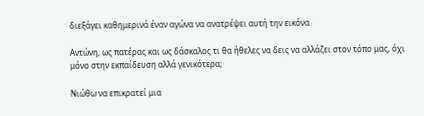διεξάγει καθημερινά έναν αγώνα να ανατρέψει αυτή την εικόνα.

Αντώνη, ως πατέρας και ως δάσκαλος τι θα ήθελες να δεις να αλλάζει στον τόπο μας, όχι μόνο στην εκπαίδευση αλλά γενικότερα;

Νιώθω να επικρατεί μια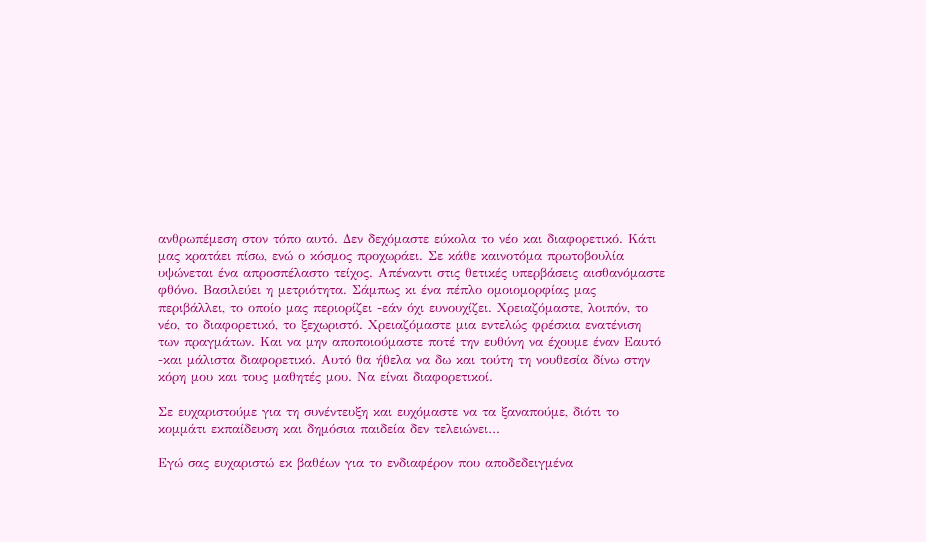ανθρωπέμεση στον τόπο αυτό. Δεν δεχόμαστε εύκολα το νέο και διαφορετικό. Κάτι μας κρατάει πίσω, ενώ ο κόσμος προχωράει. Σε κάθε καινοτόμα πρωτοβουλία υψώνεται ένα απροσπέλαστο τείχος. Απέναντι στις θετικές υπερβάσεις αισθανόμαστε φθόνο. Βασιλεύει η μετριότητα. Σάμπως κι ένα πέπλο ομοιομορφίας μας περιβάλλει, το οποίο μας περιορίζει -εάν όχι ευνουχίζει. Χρειαζόμαστε, λοιπόν, το νέο, το διαφορετικό, το ξεχωριστό. Χρειαζόμαστε μια εντελώς φρέσκια ενατένιση των πραγμάτων. Και να μην αποποιούμαστε ποτέ την ευθύνη να έχουμε έναν Εαυτό -και μάλιστα διαφορετικό. Αυτό θα ήθελα να δω και τούτη τη νουθεσία δίνω στην κόρη μου και τους μαθητές μου. Να είναι διαφορετικοί.

Σε ευχαριστούμε για τη συνέντευξη και ευχόμαστε να τα ξαναπούμε, διότι το κομμάτι εκπαίδευση και δημόσια παιδεία δεν τελειώνει…

Εγώ σας ευχαριστώ εκ βαθέων για το ενδιαφέρον που αποδεδειγμένα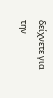δείχνετε για την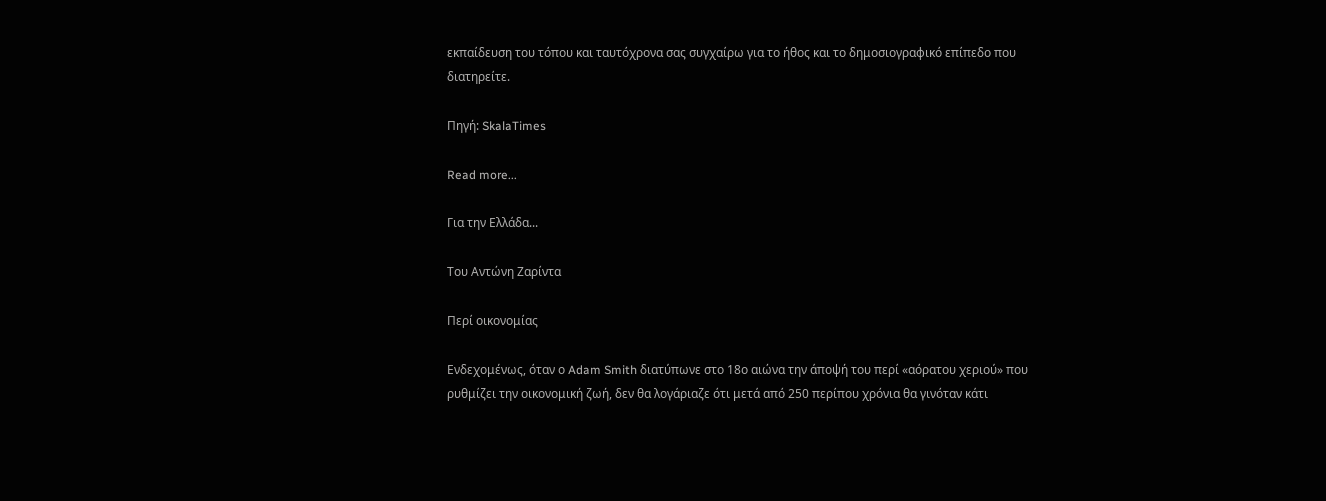εκπαίδευση του τόπου και ταυτόχρονα σας συγχαίρω για το ήθος και το δημοσιογραφικό επίπεδο που διατηρείτε.

Πηγή: SkalaTimes

Read more...

Για την Ελλάδα...

Του Αντώνη Ζαρίντα

Περί οικονομίας

Ενδεχομένως, όταν ο Adam Smith διατύπωνε στο 18ο αιώνα την άποψή του περί «αόρατου χεριού» που ρυθμίζει την οικονομική ζωή, δεν θα λογάριαζε ότι μετά από 250 περίπου χρόνια θα γινόταν κάτι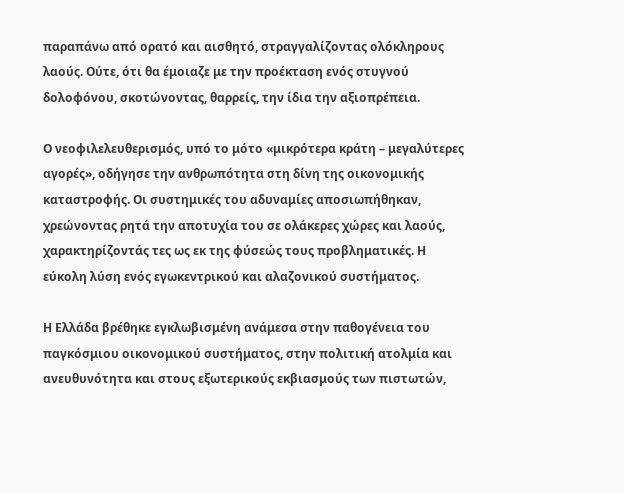παραπάνω από ορατό και αισθητό, στραγγαλίζοντας ολόκληρους λαούς. Ούτε, ότι θα έμοιαζε με την προέκταση ενός στυγνού δολοφόνου, σκοτώνοντας, θαρρείς, την ίδια την αξιοπρέπεια.

Ο νεοφιλελευθερισμός, υπό το μότο «μικρότερα κράτη – μεγαλύτερες αγορές», οδήγησε την ανθρωπότητα στη δίνη της οικονομικής καταστροφής. Οι συστημικές του αδυναμίες αποσιωπήθηκαν, χρεώνοντας ρητά την αποτυχία του σε ολάκερες χώρες και λαούς, χαρακτηρίζοντάς τες ως εκ της φύσεώς τους προβληματικές. Η εύκολη λύση ενός εγωκεντρικού και αλαζονικού συστήματος.

Η Ελλάδα βρέθηκε εγκλωβισμένη ανάμεσα στην παθογένεια του παγκόσμιου οικονομικού συστήματος, στην πολιτική ατολμία και ανευθυνότητα και στους εξωτερικούς εκβιασμούς των πιστωτών,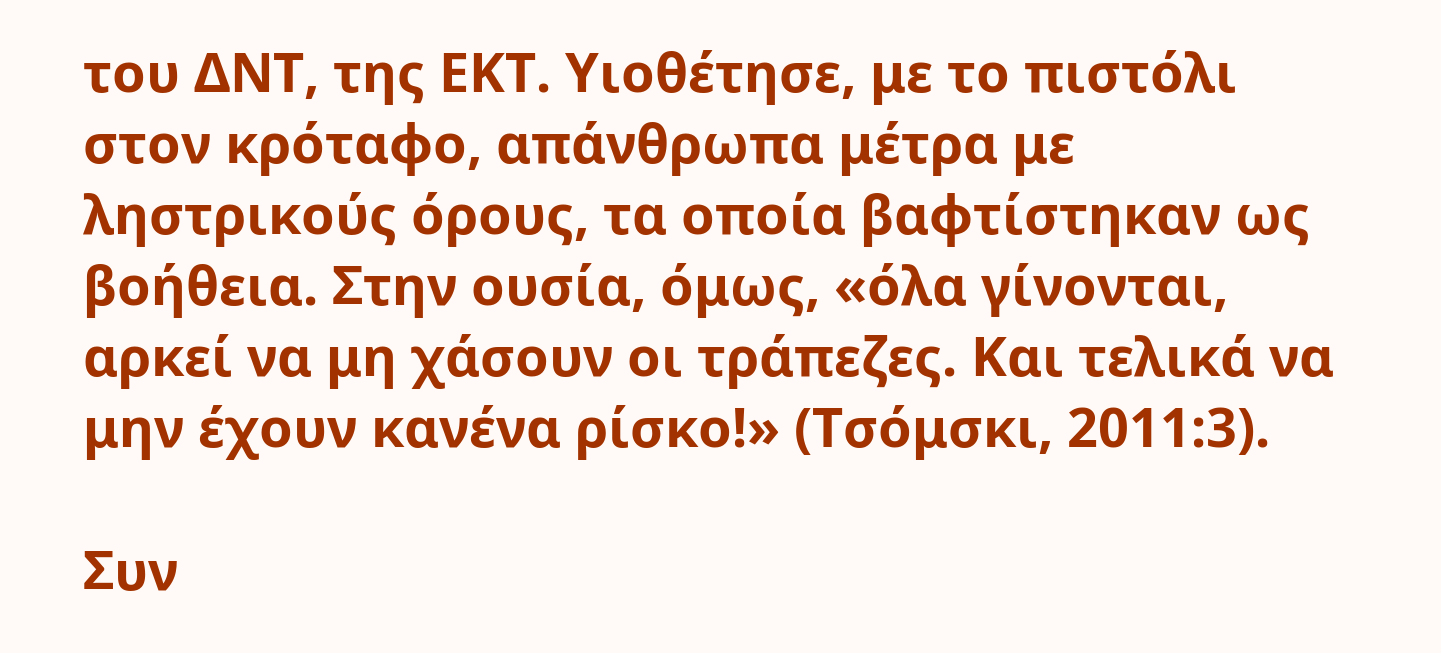του ΔΝΤ, της ΕΚΤ. Υιοθέτησε, με το πιστόλι στον κρόταφο, απάνθρωπα μέτρα με ληστρικούς όρους, τα οποία βαφτίστηκαν ως βοήθεια. Στην ουσία, όμως, «όλα γίνονται, αρκεί να μη χάσουν οι τράπεζες. Και τελικά να μην έχουν κανένα ρίσκο!» (Τσόμσκι, 2011:3).

Συν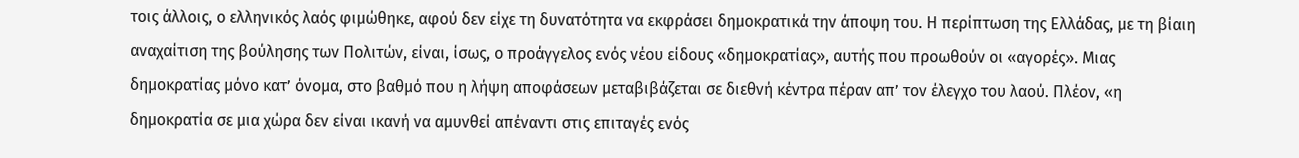τοις άλλοις, ο ελληνικός λαός φιμώθηκε, αφού δεν είχε τη δυνατότητα να εκφράσει δημοκρατικά την άποψη του. Η περίπτωση της Ελλάδας, με τη βίαιη αναχαίτιση της βούλησης των Πολιτών, είναι, ίσως, ο προάγγελος ενός νέου είδους «δημοκρατίας», αυτής που προωθούν οι «αγορές». Μιας δημοκρατίας μόνο κατ’ όνομα, στο βαθμό που η λήψη αποφάσεων μεταβιβάζεται σε διεθνή κέντρα πέραν απ’ τον έλεγχο του λαού. Πλέον, «η δημοκρατία σε μια χώρα δεν είναι ικανή να αμυνθεί απέναντι στις επιταγές ενός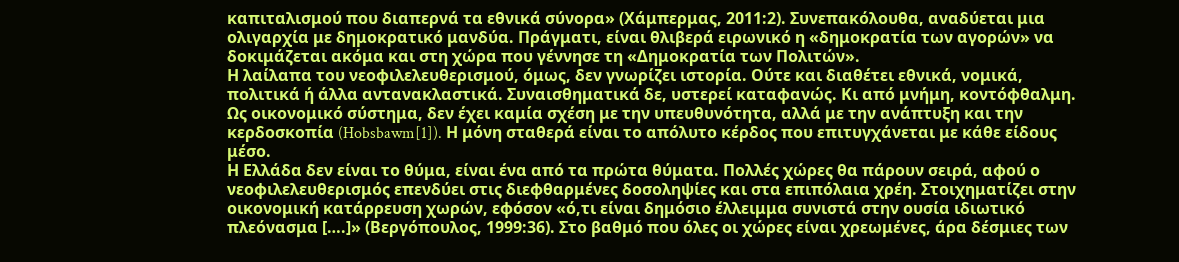καπιταλισμού που διαπερνά τα εθνικά σύνορα» (Χάμπερμας, 2011:2). Συνεπακόλουθα, αναδύεται μια ολιγαρχία με δημοκρατικό μανδύα. Πράγματι, είναι θλιβερά ειρωνικό η «δημοκρατία των αγορών» να δοκιμάζεται ακόμα και στη χώρα που γέννησε τη «Δημοκρατία των Πολιτών».
Η λαίλαπα του νεοφιλελευθερισμού, όμως, δεν γνωρίζει ιστορία. Ούτε και διαθέτει εθνικά, νομικά, πολιτικά ή άλλα αντανακλαστικά. Συναισθηματικά δε, υστερεί καταφανώς. Κι από μνήμη, κοντόφθαλμη. Ως οικονομικό σύστημα, δεν έχει καμία σχέση με την υπευθυνότητα, αλλά με την ανάπτυξη και την κερδοσκοπία (Hobsbawm[1]). Η μόνη σταθερά είναι το απόλυτο κέρδος που επιτυγχάνεται με κάθε είδους μέσο.
Η Ελλάδα δεν είναι το θύμα, είναι ένα από τα πρώτα θύματα. Πολλές χώρες θα πάρουν σειρά, αφού ο νεοφιλελευθερισμός επενδύει στις διεφθαρμένες δοσοληψίες και στα επιπόλαια χρέη. Στοιχηματίζει στην οικονομική κατάρρευση χωρών, εφόσον «ό,τι είναι δημόσιο έλλειμμα συνιστά στην ουσία ιδιωτικό πλεόνασμα [….]» (Βεργόπουλος, 1999:36). Στο βαθμό που όλες οι χώρες είναι χρεωμένες, άρα δέσμιες των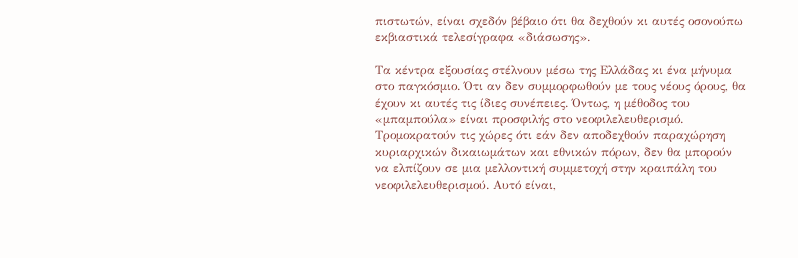πιστωτών, είναι σχεδόν βέβαιο ότι θα δεχθούν κι αυτές οσονούπω εκβιαστικά τελεσίγραφα «διάσωσης».

Τα κέντρα εξουσίας στέλνουν μέσω της Ελλάδας κι ένα μήνυμα στο παγκόσμιο. Ότι αν δεν συμμορφωθούν με τους νέους όρους, θα έχουν κι αυτές τις ίδιες συνέπειες. Όντως, η μέθοδος του «μπαμπούλα» είναι προσφιλής στο νεοφιλελευθερισμό. Τρομοκρατούν τις χώρες ότι εάν δεν αποδεχθούν παραχώρηση κυριαρχικών δικαιωμάτων και εθνικών πόρων, δεν θα μπορούν να ελπίζουν σε μια μελλοντική συμμετοχή στην κραιπάλη του νεοφιλελευθερισμού. Αυτό είναι,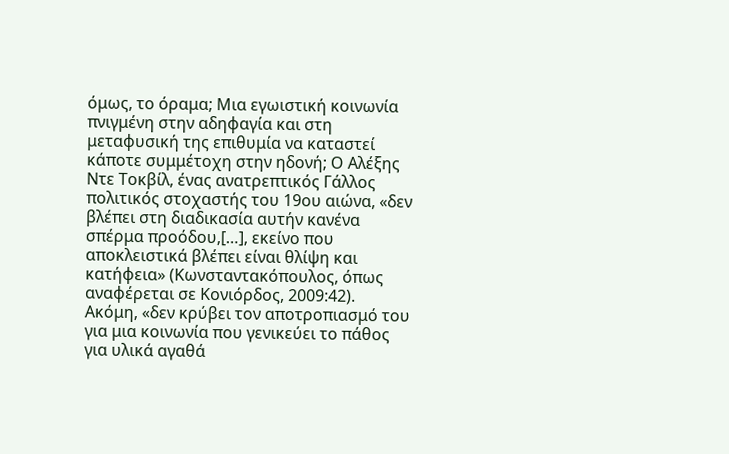όμως, το όραμα; Μια εγωιστική κοινωνία πνιγμένη στην αδηφαγία και στη μεταφυσική της επιθυμία να καταστεί κάποτε συμμέτοχη στην ηδονή; Ο Αλέξης Ντε Τοκβίλ, ένας ανατρεπτικός Γάλλος πολιτικός στοχαστής του 19ου αιώνα, «δεν βλέπει στη διαδικασία αυτήν κανένα σπέρμα προόδου,[…], εκείνο που αποκλειστικά βλέπει είναι θλίψη και κατήφεια» (Κωνσταντακόπουλος, όπως αναφέρεται σε Κονιόρδος, 2009:42). Ακόμη, «δεν κρύβει τον αποτροπιασμό του για μια κοινωνία που γενικεύει το πάθος για υλικά αγαθά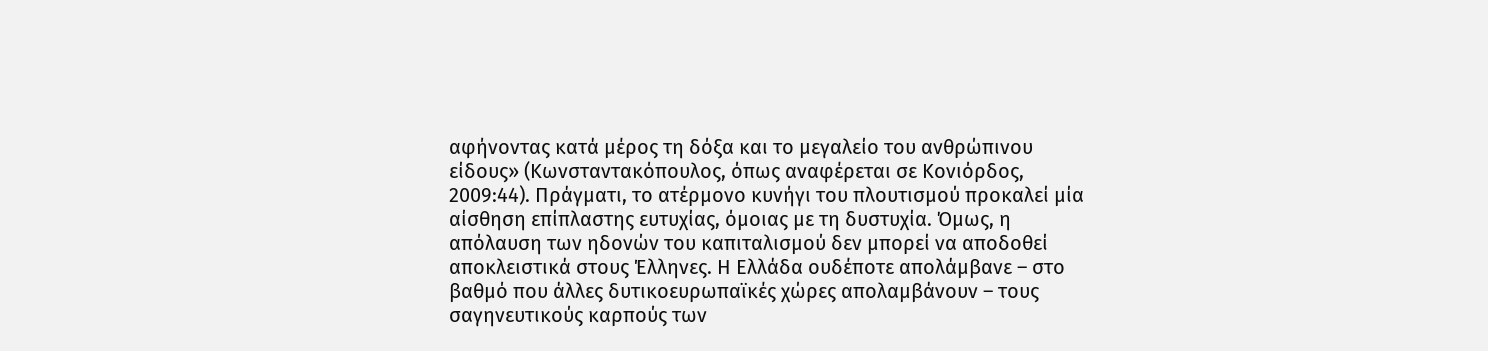αφήνοντας κατά μέρος τη δόξα και το μεγαλείο του ανθρώπινου είδους» (Κωνσταντακόπουλος, όπως αναφέρεται σε Κονιόρδος, 2009:44). Πράγματι, το ατέρμονο κυνήγι του πλουτισμού προκαλεί μία αίσθηση επίπλαστης ευτυχίας, όμοιας με τη δυστυχία. Όμως, η απόλαυση των ηδονών του καπιταλισμού δεν μπορεί να αποδοθεί αποκλειστικά στους Έλληνες. Η Ελλάδα ουδέποτε απολάμβανε – στο βαθμό που άλλες δυτικοευρωπαϊκές χώρες απολαμβάνουν – τους σαγηνευτικούς καρπούς των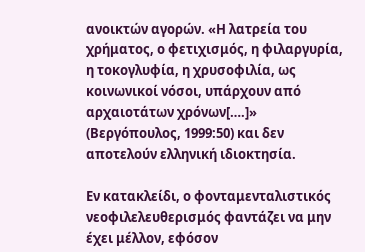ανοικτών αγορών. «Η λατρεία του χρήματος, ο φετιχισμός, η φιλαργυρία, η τοκογλυφία, η χρυσοφιλία, ως κοινωνικοί νόσοι, υπάρχουν από αρχαιοτάτων χρόνων[….]» (Βεργόπουλος, 1999:50) και δεν αποτελούν ελληνική ιδιοκτησία.

Εν κατακλείδι, ο φονταμενταλιστικός νεοφιλελευθερισμός φαντάζει να μην έχει μέλλον, εφόσον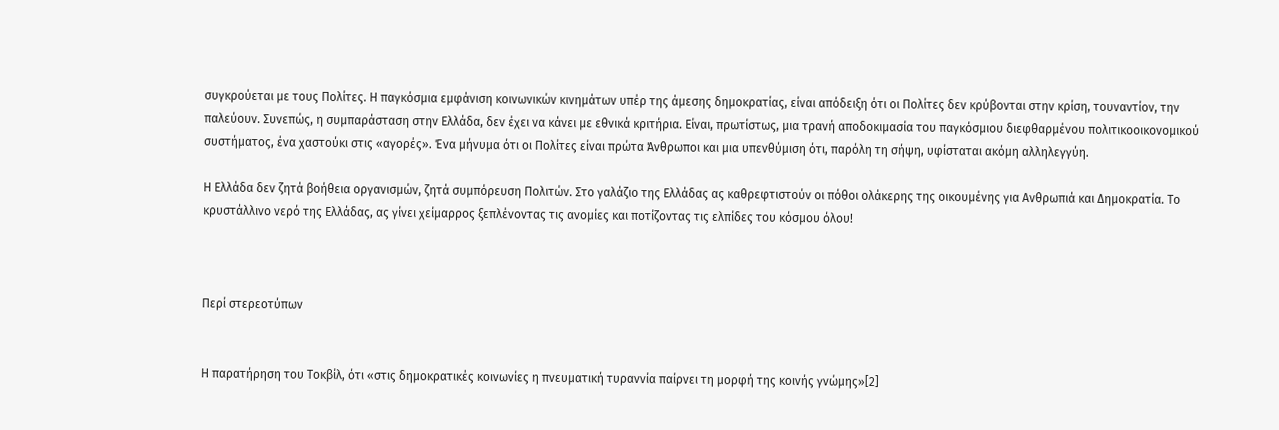συγκρούεται με τους Πολίτες. Η παγκόσμια εμφάνιση κοινωνικών κινημάτων υπέρ της άμεσης δημοκρατίας, είναι απόδειξη ότι οι Πολίτες δεν κρύβονται στην κρίση, τουναντίον, την παλεύουν. Συνεπώς, η συμπαράσταση στην Ελλάδα, δεν έχει να κάνει με εθνικά κριτήρια. Είναι, πρωτίστως, μια τρανή αποδοκιμασία του παγκόσμιου διεφθαρμένου πολιτικοοικονομικού συστήματος, ένα χαστούκι στις «αγορές». Ένα μήνυμα ότι οι Πολίτες είναι πρώτα Άνθρωποι και μια υπενθύμιση ότι, παρόλη τη σήψη, υφίσταται ακόμη αλληλεγγύη.

Η Ελλάδα δεν ζητά βοήθεια οργανισμών, ζητά συμπόρευση Πολιτών. Στο γαλάζιο της Ελλάδας ας καθρεφτιστούν οι πόθοι ολάκερης της οικουμένης για Ανθρωπιά και Δημοκρατία. Το κρυστάλλινο νερό της Ελλάδας, ας γίνει χείμαρρος ξεπλένοντας τις ανομίες και ποτίζοντας τις ελπίδες του κόσμου όλου!



Περί στερεοτύπων


Η παρατήρηση του Τοκβίλ, ότι «στις δημοκρατικές κοινωνίες η πνευματική τυραννία παίρνει τη μορφή της κοινής γνώμης»[2]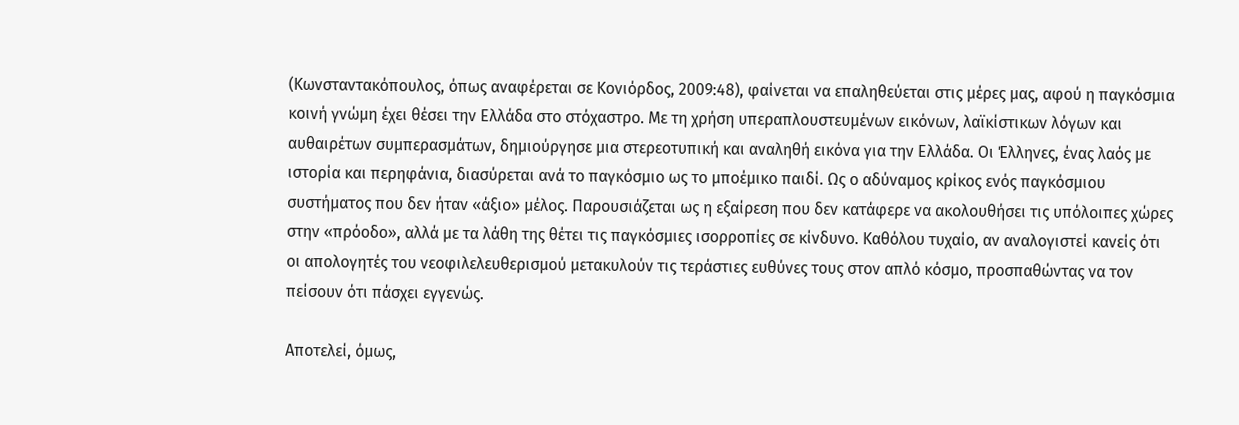(Κωνσταντακόπουλος, όπως αναφέρεται σε Κονιόρδος, 2009:48), φαίνεται να επαληθεύεται στις μέρες μας, αφού η παγκόσμια κοινή γνώμη έχει θέσει την Ελλάδα στο στόχαστρο. Με τη χρήση υπεραπλουστευμένων εικόνων, λαϊκίστικων λόγων και αυθαιρέτων συμπερασμάτων, δημιούργησε μια στερεοτυπική και αναληθή εικόνα για την Ελλάδα. Οι Έλληνες, ένας λαός με ιστορία και περηφάνια, διασύρεται ανά το παγκόσμιο ως το μποέμικο παιδί. Ως ο αδύναμος κρίκος ενός παγκόσμιου συστήματος που δεν ήταν «άξιο» μέλος. Παρουσιάζεται ως η εξαίρεση που δεν κατάφερε να ακολουθήσει τις υπόλοιπες χώρες στην «πρόοδο», αλλά με τα λάθη της θέτει τις παγκόσμιες ισορροπίες σε κίνδυνο. Καθόλου τυχαίο, αν αναλογιστεί κανείς ότι οι απολογητές του νεοφιλελευθερισμού μετακυλούν τις τεράστιες ευθύνες τους στον απλό κόσμο, προσπαθώντας να τον πείσουν ότι πάσχει εγγενώς.

Αποτελεί, όμως,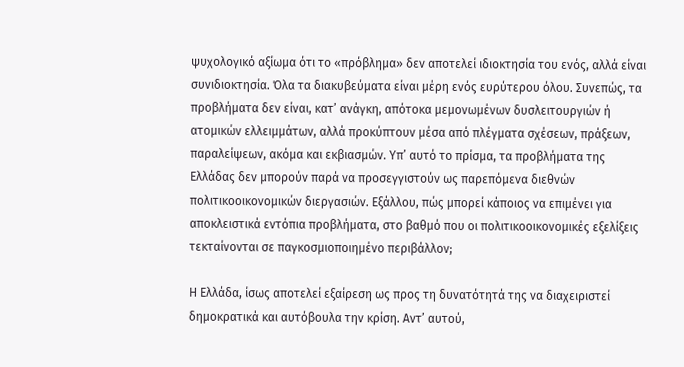ψυχολογικό αξίωμα ότι το «πρόβλημα» δεν αποτελεί ιδιοκτησία του ενός, αλλά είναι συνιδιοκτησία. Όλα τα διακυβεύματα είναι μέρη ενός ευρύτερου όλου. Συνεπώς, τα προβλήματα δεν είναι, κατ’ ανάγκη, απότοκα μεμονωμένων δυσλειτουργιών ή ατομικών ελλειμμάτων, αλλά προκύπτουν μέσα από πλέγματα σχέσεων, πράξεων, παραλείψεων, ακόμα και εκβιασμών. Υπ’ αυτό το πρίσμα, τα προβλήματα της Ελλάδας δεν μπορούν παρά να προσεγγιστούν ως παρεπόμενα διεθνών πολιτικοοικονομικών διεργασιών. Εξάλλου, πώς μπορεί κάποιος να επιμένει για αποκλειστικά εντόπια προβλήματα, στο βαθμό που οι πολιτικοοικονομικές εξελίξεις τεκταίνονται σε παγκοσμιοποιημένο περιβάλλον;

Η Ελλάδα, ίσως αποτελεί εξαίρεση ως προς τη δυνατότητά της να διαχειριστεί δημοκρατικά και αυτόβουλα την κρίση. Αντ’ αυτού,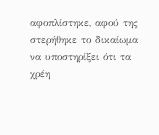αφοπλίστηκε, αφού της στερήθηκε το δικαίωμα να υποστηρίξει ότι τα χρέη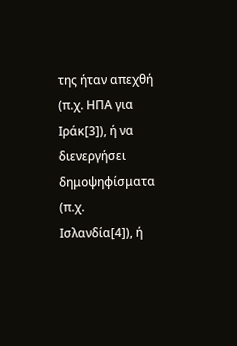της ήταν απεχθή (π.χ. ΗΠΑ για Ιράκ[3]), ή να διενεργήσει δημοψηφίσματα (π.χ. Ισλανδία[4]), ή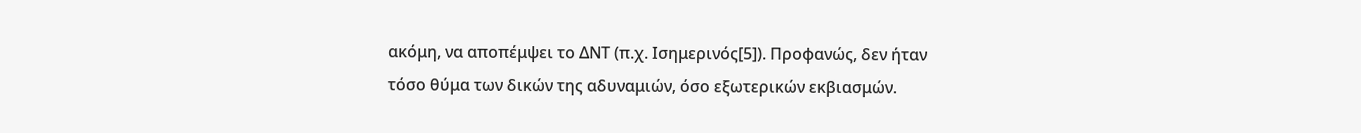ακόμη, να αποπέμψει το ΔΝΤ (π.χ. Ισημερινός[5]). Προφανώς, δεν ήταν τόσο θύμα των δικών της αδυναμιών, όσο εξωτερικών εκβιασμών.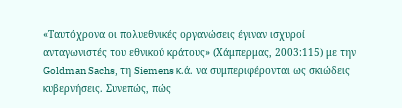«Ταυτόχρονα οι πολυεθνικές οργανώσεις έγιναν ισχυροί ανταγωνιστές του εθνικού κράτους» (Χάμπερμας, 2003:115) με την Goldman Sachs, τη Siemens κ.ά. να συμπεριφέρονται ως σκιώδεις κυβερνήσεις. Συνεπώς, πώς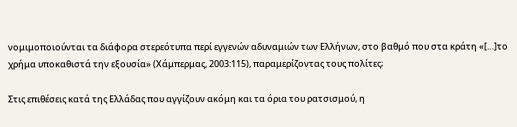νομιμοποιούνται τα διάφορα στερεότυπα περί εγγενών αδυναμιών των Ελλήνων, στο βαθμό που στα κράτη «[…]το χρήμα υποκαθιστά την εξουσία» (Χάμπερμας, 2003:115), παραμερίζοντας τους πολίτες;

Στις επιθέσεις κατά της Ελλάδας που αγγίζουν ακόμη και τα όρια του ρατσισμού, η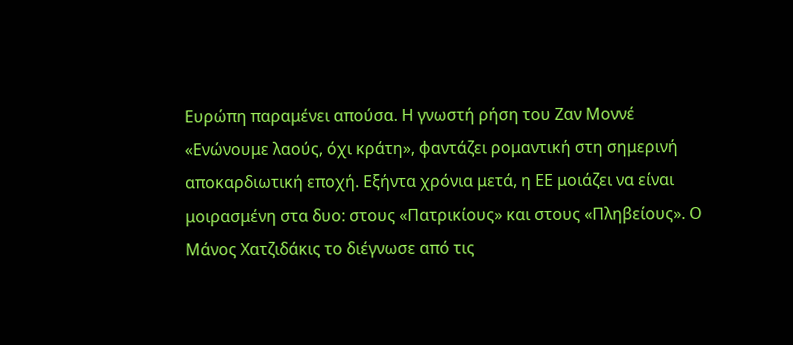Ευρώπη παραμένει απούσα. Η γνωστή ρήση του Ζαν Μοννέ «Ενώνουμε λαούς, όχι κράτη», φαντάζει ρομαντική στη σημερινή αποκαρδιωτική εποχή. Εξήντα χρόνια μετά, η ΕΕ μοιάζει να είναι μοιρασμένη στα δυο: στους «Πατρικίους» και στους «Πληβείους». Ο Μάνος Χατζιδάκις το διέγνωσε από τις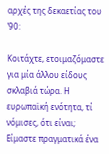αρχές της δεκαετίας του ’90:

Κοιτάχτε, ετοιμαζόμαστε για μία άλλου είδους σκλαβιά τώρα. Η ευρωπαϊκή ενότητα, τί νόμισες, ότι είναι; Είμαστε πραγματικά ένα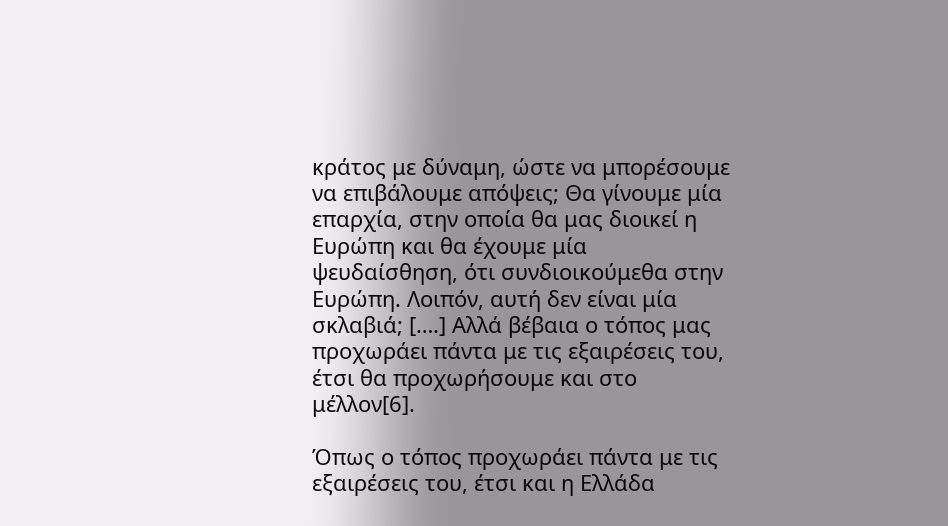κράτος με δύναμη, ώστε να μπορέσουμε να επιβάλουμε απόψεις; Θα γίνουμε μία επαρχία, στην οποία θα μας διοικεί η Ευρώπη και θα έχουμε μία ψευδαίσθηση, ότι συνδιοικούμεθα στην Ευρώπη. Λοιπόν, αυτή δεν είναι μία σκλαβιά; [….] Αλλά βέβαια ο τόπος μας προχωράει πάντα με τις εξαιρέσεις του, έτσι θα προχωρήσουμε και στο μέλλον[6].

Όπως ο τόπος προχωράει πάντα με τις εξαιρέσεις του, έτσι και η Ελλάδα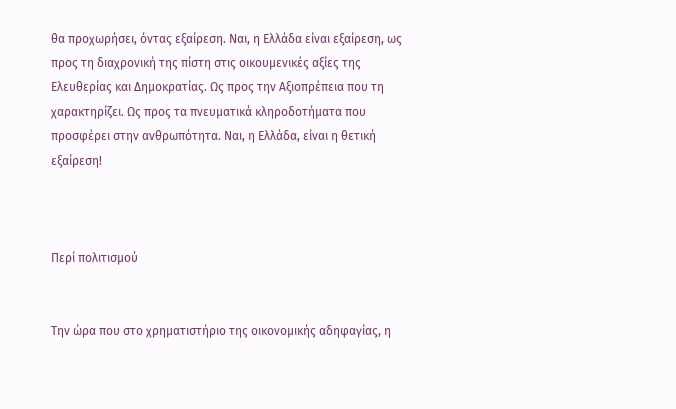θα προχωρήσει, όντας εξαίρεση. Ναι, η Ελλάδα είναι εξαίρεση, ως προς τη διαχρονική της πίστη στις οικουμενικές αξίες της Ελευθερίας και Δημοκρατίας. Ως προς την Αξιοπρέπεια που τη χαρακτηρίζει. Ως προς τα πνευματικά κληροδοτήματα που προσφέρει στην ανθρωπότητα. Ναι, η Ελλάδα, είναι η θετική εξαίρεση!



Περί πολιτισμού


Την ώρα που στο χρηματιστήριο της οικονομικής αδηφαγίας, η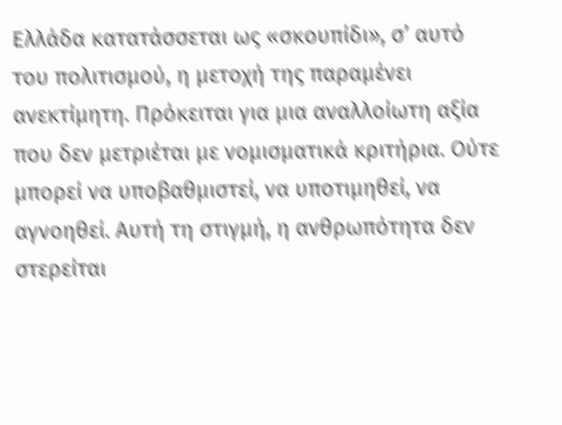Ελλάδα κατατάσσεται ως «σκουπίδι», σ’ αυτό του πολιτισμού, η μετοχή της παραμένει ανεκτίμητη. Πρόκειται για μια αναλλοίωτη αξία που δεν μετριέται με νομισματικά κριτήρια. Ούτε μπορεί να υποβαθμιστεί, να υποτιμηθεί, να αγνοηθεί. Αυτή τη στιγμή, η ανθρωπότητα δεν στερείται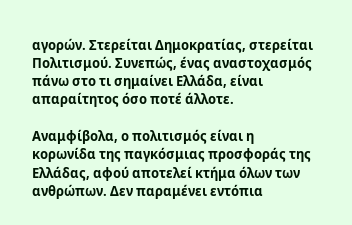αγορών. Στερείται Δημοκρατίας, στερείται Πολιτισμού. Συνεπώς, ένας αναστοχασμός πάνω στο τι σημαίνει Ελλάδα, είναι απαραίτητος όσο ποτέ άλλοτε.

Αναμφίβολα, ο πολιτισμός είναι η κορωνίδα της παγκόσμιας προσφοράς της Ελλάδας, αφού αποτελεί κτήμα όλων των ανθρώπων. Δεν παραμένει εντόπια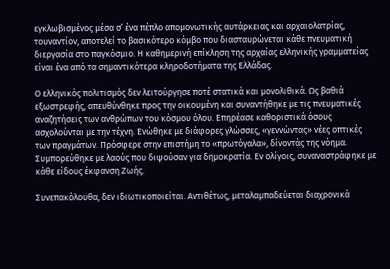εγκλωβισμένος μέσα σ’ ένα πέπλο απομονωτικής αυτάρκειας και αρχαιολατρίας, τουναντίον, αποτελεί το βασικότερο κόμβο που διασταυρώνεται κάθε πνευματική διεργασία στο παγκόσμιο. Η καθημερινή επίκληση της αρχαίας ελληνικής γραμματείας είναι ένα από τα σημαντικότερα κληροδοτήματα της Ελλάδας.

Ο ελληνικός πολιτισμός δεν λειτούργησε ποτέ στατικά και μονολιθικά. Ως βαθιά εξωστρεφής, απευθύνθηκε προς την οικουμένη και συναντήθηκε με τις πνευματικές αναζητήσεις των ανθρώπων του κόσμου όλου. Επηρέασε καθοριστικά όσους ασχολούνται με την τέχνη. Ενώθηκε με διάφορες γλώσσες, «γεννώντας» νέες οπτικές των πραγμάτων. Πρόσφερε στην επιστήμη το «πρωτόγαλα», δίνοντάς της νόημα. Συμπορεύθηκε με λαούς που διψούσαν για δημοκρατία. Εν ολίγοις, συναναστράφηκε με κάθε είδους έκφανση Ζωής.

Συνεπακόλουθα, δεν ιδιωτικοποιείται. Αντιθέτως, μεταλαμπαδεύεται διαχρονικά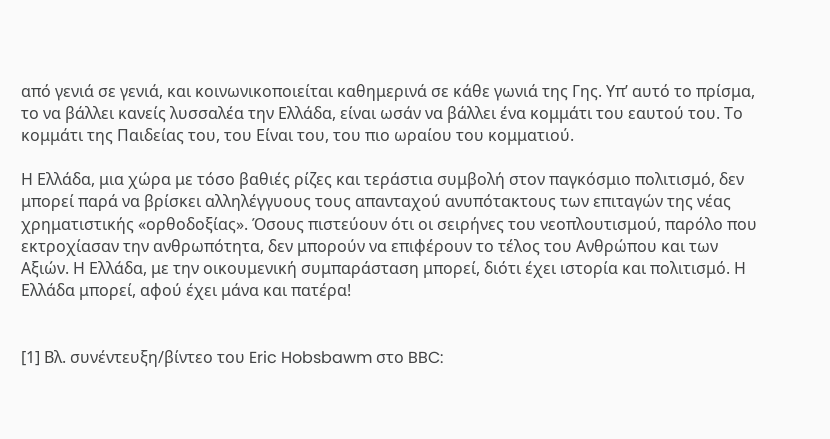από γενιά σε γενιά, και κοινωνικοποιείται καθημερινά σε κάθε γωνιά της Γης. Υπ’ αυτό το πρίσμα, το να βάλλει κανείς λυσσαλέα την Ελλάδα, είναι ωσάν να βάλλει ένα κομμάτι του εαυτού του. Το κομμάτι της Παιδείας του, του Είναι του, του πιο ωραίου του κομματιού.

Η Ελλάδα, μια χώρα με τόσο βαθιές ρίζες και τεράστια συμβολή στον παγκόσμιο πολιτισμό, δεν μπορεί παρά να βρίσκει αλληλέγγυους τους απανταχού ανυπότακτους των επιταγών της νέας χρηματιστικής «ορθοδοξίας». Όσους πιστεύουν ότι οι σειρήνες του νεοπλουτισμού, παρόλο που εκτροχίασαν την ανθρωπότητα, δεν μπορούν να επιφέρουν το τέλος του Ανθρώπου και των Αξιών. Η Ελλάδα, με την οικουμενική συμπαράσταση μπορεί, διότι έχει ιστορία και πολιτισμό. Η Ελλάδα μπορεί, αφού έχει μάνα και πατέρα!


[1] Βλ. συνέντευξη/βίντεο του Eric Hobsbawm στο BBC: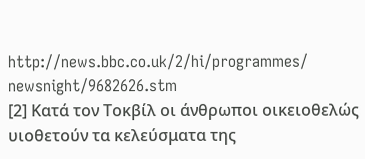http://news.bbc.co.uk/2/hi/programmes/
newsnight/9682626.stm
[2] Κατά τον Τοκβίλ οι άνθρωποι οικειοθελώς υιοθετούν τα κελεύσματα της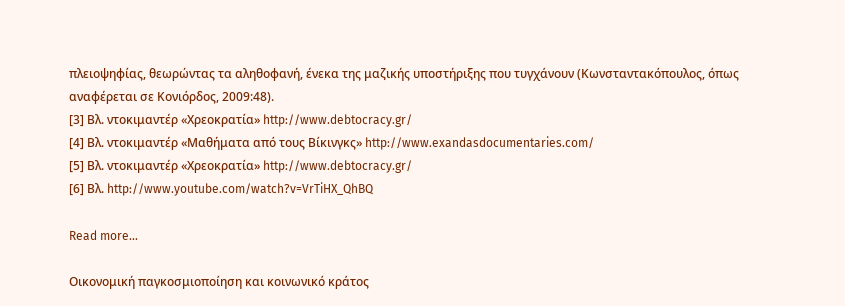πλειοψηφίας, θεωρώντας τα αληθοφανή, ένεκα της μαζικής υποστήριξης που τυγχάνουν (Κωνσταντακόπουλος, όπως αναφέρεται σε Κονιόρδος, 2009:48).
[3] Βλ. ντοκιμαντέρ «Χρεοκρατία» http://www.debtocracy.gr/
[4] Βλ. ντοκιμαντέρ «Μαθήματα από τους Βίκινγκς» http://www.exandasdocumentaries.com/
[5] Βλ. ντοκιμαντέρ «Χρεοκρατία» http://www.debtocracy.gr/
[6] Βλ. http://www.youtube.com/watch?v=VrTiHX_QhBQ

Read more...

Οικονομική παγκοσμιοποίηση και κοινωνικό κράτος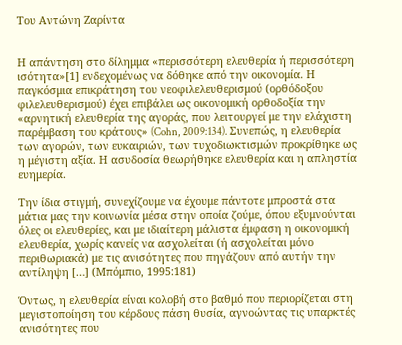Του Αντώνη Ζαρίντα


Η απάντηση στο δίλημμα «περισσότερη ελευθερία ή περισσότερη ισότητα»[1] ενδεχομένως να δόθηκε από την οικονομία. Η παγκόσμια επικράτηση του νεοφιλελευθερισμού (ορθόδοξου φιλελευθερισμού) έχει επιβάλει ως οικονομική ορθοδοξία την «αρνητική ελευθερία της αγοράς, που λειτουργεί με την ελάχιστη παρέμβαση του κράτους» (Cohn, 2009:134). Συνεπώς, η ελευθερία των αγορών, των ευκαιριών, των τυχοδιωκτισμών προκρίθηκε ως η μέγιστη αξία. Η ασυδοσία θεωρήθηκε ελευθερία και η απληστία ευημερία.

Την ίδια στιγμή, συνεχίζουμε να έχουμε πάντοτε μπροστά στα μάτια μας την κοινωνία μέσα στην οποία ζούμε, όπου εξυμνούνται όλες οι ελευθερίες, και με ιδιαίτερη μάλιστα έμφαση η οικονομική ελευθερία, χωρίς κανείς να ασχολείται (ή ασχολείται μόνο περιθωριακά) με τις ανισότητες που πηγάζουν από αυτήν την αντίληψη […] (Μπόμπιο, 1995:181)

Όντως, η ελευθερία είναι κολοβή στο βαθμό που περιορίζεται στη μεγιστοποίηση του κέρδους πάση θυσία, αγνοώντας τις υπαρκτές ανισότητες που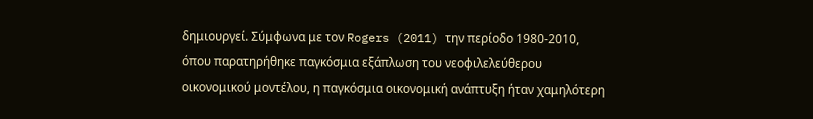δημιουργεί. Σύμφωνα με τον Rogers (2011) την περίοδο 1980-2010, όπου παρατηρήθηκε παγκόσμια εξάπλωση του νεοφιλελεύθερου οικονομικού μοντέλου, η παγκόσμια οικονομική ανάπτυξη ήταν χαμηλότερη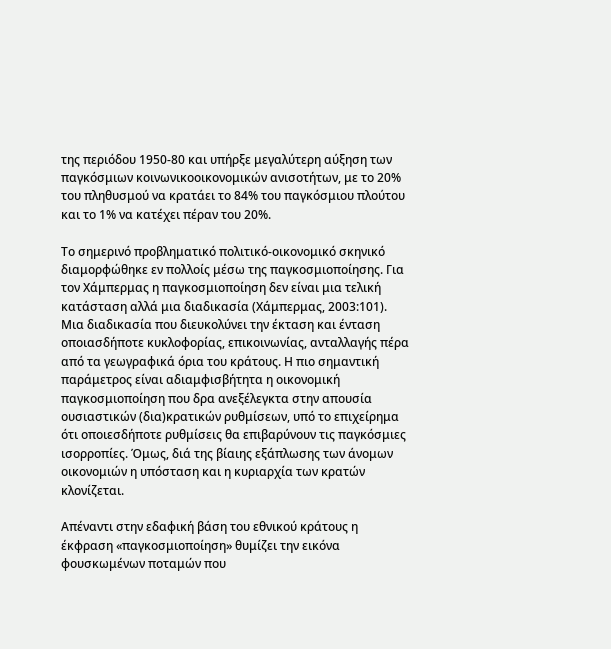της περιόδου 1950-80 και υπήρξε μεγαλύτερη αύξηση των παγκόσμιων κοινωνικοοικονομικών ανισοτήτων, με το 20% του πληθυσμού να κρατάει το 84% του παγκόσμιου πλούτου και το 1% να κατέχει πέραν του 20%.

Το σημερινό προβληματικό πολιτικό-οικονομικό σκηνικό διαμορφώθηκε εν πολλοίς μέσω της παγκοσμιοποίησης. Για τον Χάμπερμας η παγκοσμιοποίηση δεν είναι μια τελική κατάσταση αλλά μια διαδικασία (Χάμπερμας, 2003:101). Μια διαδικασία που διευκολύνει την έκταση και ένταση οποιασδήποτε κυκλοφορίας, επικοινωνίας, ανταλλαγής πέρα από τα γεωγραφικά όρια του κράτους. Η πιο σημαντική παράμετρος είναι αδιαμφισβήτητα η οικονομική παγκοσμιοποίηση που δρα ανεξέλεγκτα στην απουσία ουσιαστικών (δια)κρατικών ρυθμίσεων, υπό το επιχείρημα ότι οποιεσδήποτε ρυθμίσεις θα επιβαρύνουν τις παγκόσμιες ισορροπίες. Όμως, διά της βίαιης εξάπλωσης των άνομων οικονομιών η υπόσταση και η κυριαρχία των κρατών κλονίζεται.

Απέναντι στην εδαφική βάση του εθνικού κράτους η έκφραση «παγκοσμιοποίηση» θυμίζει την εικόνα φουσκωμένων ποταμών που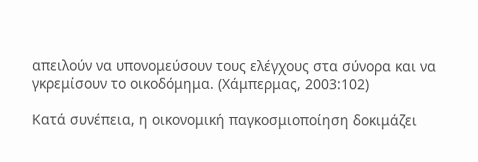απειλούν να υπονομεύσουν τους ελέγχους στα σύνορα και να γκρεμίσουν το οικοδόμημα. (Χάμπερμας, 2003:102)

Κατά συνέπεια, η οικονομική παγκοσμιοποίηση δοκιμάζει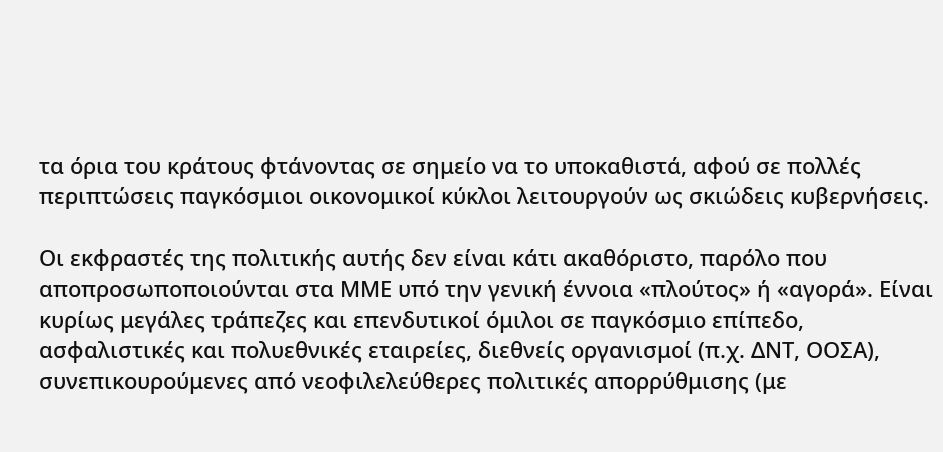τα όρια του κράτους φτάνοντας σε σημείο να το υποκαθιστά, αφού σε πολλές περιπτώσεις παγκόσμιοι οικονομικοί κύκλοι λειτουργούν ως σκιώδεις κυβερνήσεις.

Οι εκφραστές της πολιτικής αυτής δεν είναι κάτι ακαθόριστο, παρόλο που αποπροσωποποιούνται στα ΜΜΕ υπό την γενική έννοια «πλούτος» ή «αγορά». Είναι κυρίως μεγάλες τράπεζες και επενδυτικοί όμιλοι σε παγκόσμιο επίπεδο, ασφαλιστικές και πολυεθνικές εταιρείες, διεθνείς οργανισμοί (π.χ. ΔΝΤ, ΟΟΣΑ), συνεπικουρούμενες από νεοφιλελεύθερες πολιτικές απορρύθμισης (με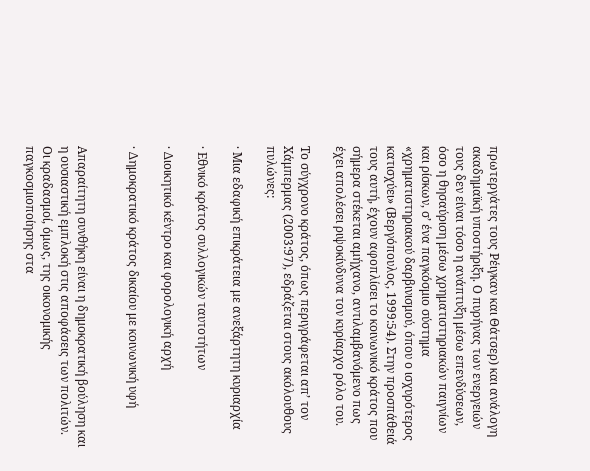πρωτεργάτες τους Ρέιγκαν και Θάτσερ) και ανάλογη ακαδημαϊκή υποστήριξη. Ο πυρήνας των ενεργειών τους δεν είναι τόσο η ανάπτυξη μέσω επενδύσεων, όσο η θησαύριση μέσω χρηματιστηριακών παιγνίων και ρίσκων, σ’ ένα παγκόσμιο σύστημα «χρηματιστηριακού δαρβινισμού, όπου ο ισχυρότερος κατισχύει» (Βεργόπουλος, 1999:54). Στην προσπάθειά τους αυτή, έχουν αφοπλίσει το κοινωνικό κράτος που σήμερα στέκεται αμήχανο, αντιλαμβανόμενο πως έχει απολέσει ριψοκίνδυνα τον κυρίαρχο ρόλο του.

Το σύγχρονο κράτος, όπως περιγράφεται απ’ τον Χάμπερμας (2003:97), εδράζεται στους ακόλουθους πυλώνες:

· Μια εδαφική επικράτεια με ανεξάρτητη κυριαρχία

· Εθνικό κράτος συλλογικών ταυτοτήτων

· Διοικητικό κέντρο και φορολογική αρχή

· Δημοκρατικό κράτος δικαίου με κοινωνική υφή


Απαραίτητη συνθήκη είναι η δημοκρατική βούληση και η ουσιαστική εμπλοκή στις αποφάσεις των πολιτών. Οι κραδασμοί, όμως, της οικονομικής παγκοσμιοποίησης στα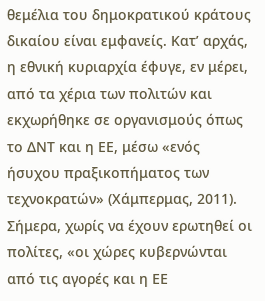θεμέλια του δημοκρατικού κράτους δικαίου είναι εμφανείς. Κατ’ αρχάς, η εθνική κυριαρχία έφυγε, εν μέρει, από τα χέρια των πολιτών και εκχωρήθηκε σε οργανισμούς όπως το ΔΝΤ και η ΕΕ, μέσω «ενός ήσυχου πραξικοπήματος των τεχνοκρατών» (Χάμπερμας, 2011). Σήμερα, χωρίς να έχουν ερωτηθεί οι πολίτες, «οι χώρες κυβερνώνται από τις αγορές και η ΕΕ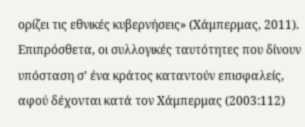ορίζει τις εθνικές κυβερνήσεις» (Χάμπερμας, 2011). Επιπρόσθετα, οι συλλογικές ταυτότητες που δίνουν υπόσταση σ’ ένα κράτος καταντούν επισφαλείς, αφού δέχονται κατά τον Χάμπερμας (2003:112)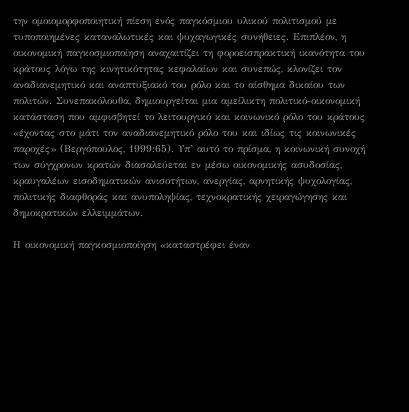την ομοιομορφοποιητική πίεση ενός παγκόσμιου υλικού πολιτισμού με τυποποιημένες καταναλωτικές και ψυχαγωγικές συνήθειες. Επιπλέον, η οικονομική παγκοσμιοποίηση αναχαιτίζει τη φοροεισπρακτική ικανότητα του κράτους λόγω της κινητικότητας κεφαλαίων και συνεπώς, κλονίζει τον αναδιανεμητικό και αναπτυξιακό του ρόλο και το αίσθημα δικαίου των πολιτών. Συνεπακόλουθα, δημιουργείται μια αμείλικτη πολιτικό-οικονομική κατάσταση που αμφισβητεί το λειτουργικό και κοινωνικό ρόλο του κράτους «έχοντας στο μάτι τον αναδιανεμητικό ρόλο του και ιδίως τις κοινωνικές παροχές» (Βεργόπουλος, 1999:65). Υπ’ αυτό το πρίσμα, η κοινωνική συνοχή των σύγχρονων κρατών διασαλεύεται εν μέσω οικονομικής ασυδοσίας, κραυγαλέων εισοδηματικών ανισοτήτων, ανεργίας, αρνητικής ψυχολογίας, πολιτικής διαφθοράς και ανυποληψίας, τεχνοκρατικής χειραγώγησης και δημοκρατικών ελλειμμάτων.

Η οικονομική παγκοσμιοποίηση «καταστρέφει έναν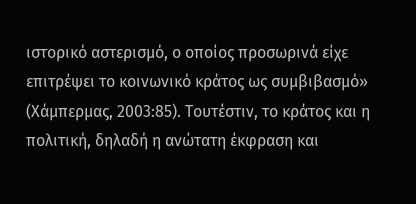ιστορικό αστερισμό, ο οποίος προσωρινά είχε επιτρέψει το κοινωνικό κράτος ως συμβιβασμό» (Χάμπερμας, 2003:85). Τουτέστιν, το κράτος και η πολιτική, δηλαδή η ανώτατη έκφραση και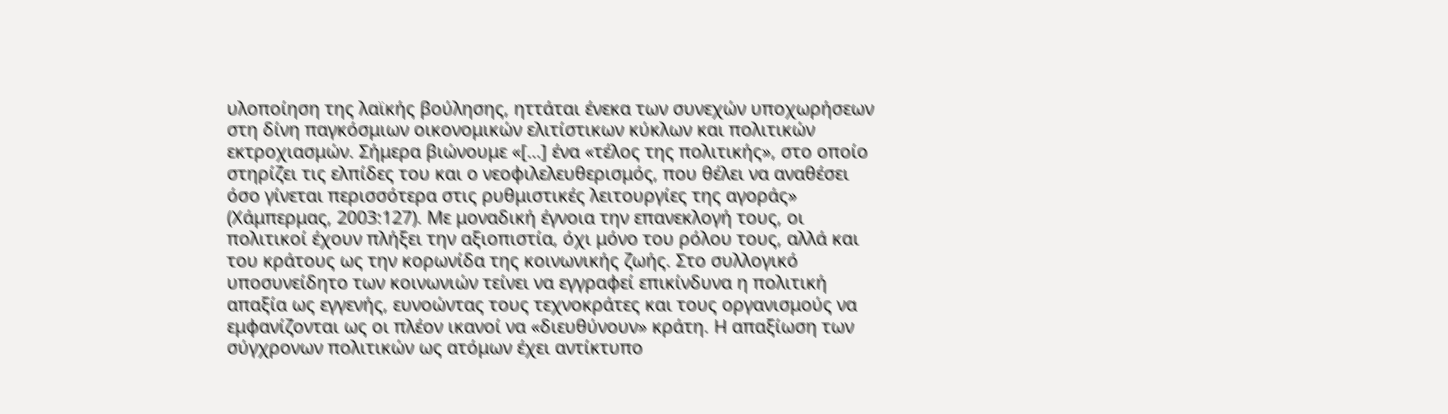υλοποίηση της λαϊκής βούλησης, ηττάται ένεκα των συνεχών υποχωρήσεων στη δίνη παγκόσμιων οικονομικών ελιτίστικων κύκλων και πολιτικών εκτροχιασμών. Σήμερα βιώνουμε «[…] ένα «τέλος της πολιτικής», στο οποίο στηρίζει τις ελπίδες του και ο νεοφιλελευθερισμός, που θέλει να αναθέσει όσο γίνεται περισσότερα στις ρυθμιστικές λειτουργίες της αγοράς» (Χάμπερμας, 2003:127). Με μοναδική έγνοια την επανεκλογή τους, οι πολιτικοί έχουν πλήξει την αξιοπιστία, όχι μόνο του ρόλου τους, αλλά και του κράτους ως την κορωνίδα της κοινωνικής ζωής. Στο συλλογικό υποσυνείδητο των κοινωνιών τείνει να εγγραφεί επικίνδυνα η πολιτική απαξία ως εγγενής, ευνοώντας τους τεχνοκράτες και τους οργανισμούς να εμφανίζονται ως οι πλέον ικανοί να «διευθύνουν» κράτη. Η απαξίωση των σύγχρονων πολιτικών ως ατόμων έχει αντίκτυπο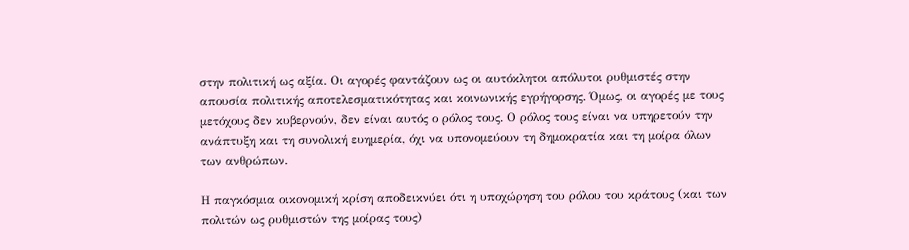στην πολιτική ως αξία. Οι αγορές φαντάζουν ως οι αυτόκλητοι απόλυτοι ρυθμιστές στην απουσία πολιτικής αποτελεσματικότητας και κοινωνικής εγρήγορσης. Όμως, οι αγορές με τους μετόχους δεν κυβερνούν, δεν είναι αυτός ο ρόλος τους. Ο ρόλος τους είναι να υπηρετούν την ανάπτυξη και τη συνολική ευημερία, όχι να υπονομεύουν τη δημοκρατία και τη μοίρα όλων των ανθρώπων.

Η παγκόσμια οικονομική κρίση αποδεικνύει ότι η υποχώρηση του ρόλου του κράτους (και των πολιτών ως ρυθμιστών της μοίρας τους)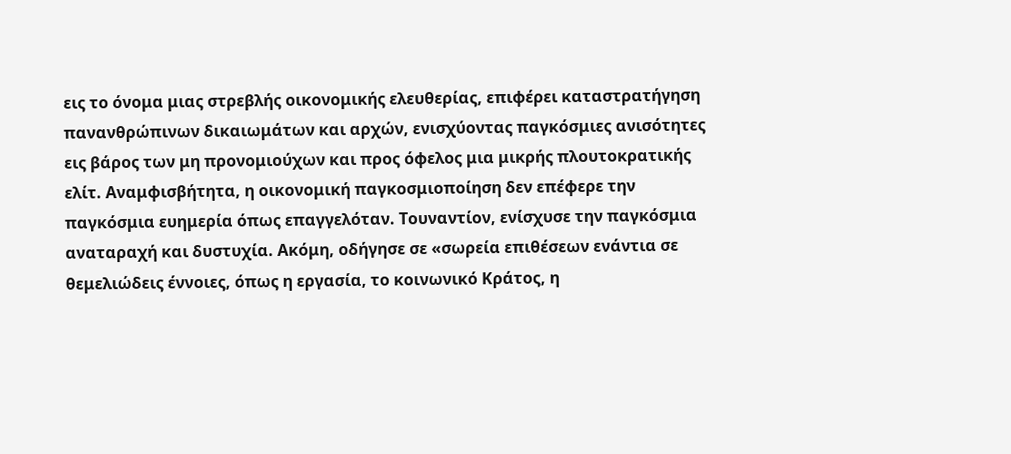εις το όνομα μιας στρεβλής οικονομικής ελευθερίας, επιφέρει καταστρατήγηση πανανθρώπινων δικαιωμάτων και αρχών, ενισχύοντας παγκόσμιες ανισότητες εις βάρος των μη προνομιούχων και προς όφελος μια μικρής πλουτοκρατικής ελίτ. Αναμφισβήτητα, η οικονομική παγκοσμιοποίηση δεν επέφερε την παγκόσμια ευημερία όπως επαγγελόταν. Τουναντίον, ενίσχυσε την παγκόσμια αναταραχή και δυστυχία. Ακόμη, οδήγησε σε «σωρεία επιθέσεων ενάντια σε θεμελιώδεις έννοιες, όπως η εργασία, το κοινωνικό Κράτος, η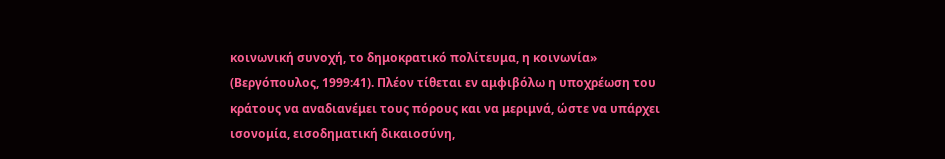κοινωνική συνοχή, το δημοκρατικό πολίτευμα, η κοινωνία» (Βεργόπουλος, 1999:41). Πλέον τίθεται εν αμφιβόλω η υποχρέωση του κράτους να αναδιανέμει τους πόρους και να μεριμνά, ώστε να υπάρχει ισονομία, εισοδηματική δικαιοσύνη,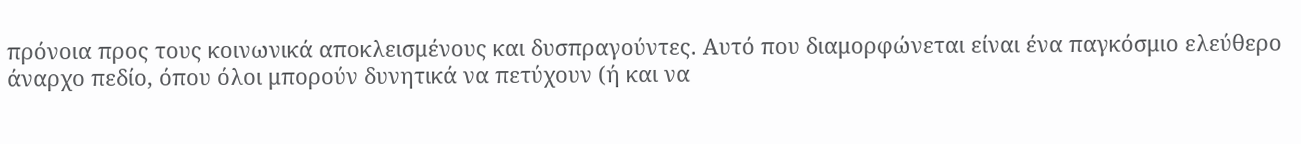πρόνοια προς τους κοινωνικά αποκλεισμένους και δυσπραγούντες. Αυτό που διαμορφώνεται είναι ένα παγκόσμιο ελεύθερο άναρχο πεδίο, όπου όλοι μπορούν δυνητικά να πετύχουν (ή και να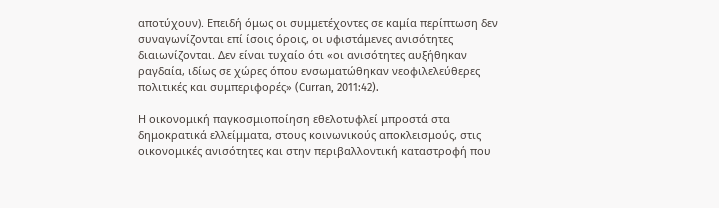αποτύχουν). Επειδή όμως οι συμμετέχοντες σε καμία περίπτωση δεν συναγωνίζονται επί ίσοις όροις, οι υφιστάμενες ανισότητες διαιωνίζονται. Δεν είναι τυχαίο ότι «οι ανισότητες αυξήθηκαν ραγδαία, ιδίως σε χώρες όπου ενσωματώθηκαν νεοφιλελεύθερες πολιτικές και συμπεριφορές» (Curran, 2011:42).

Η οικονομική παγκοσμιοποίηση εθελοτυφλεί μπροστά στα δημοκρατικά ελλείμματα, στους κοινωνικούς αποκλεισμούς, στις οικονομικές ανισότητες και στην περιβαλλοντική καταστροφή που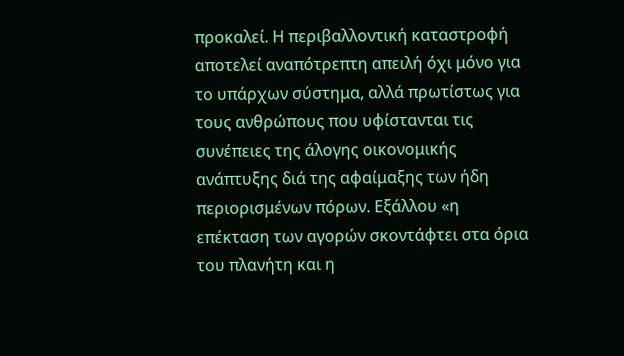προκαλεί. Η περιβαλλοντική καταστροφή αποτελεί αναπότρεπτη απειλή όχι μόνο για το υπάρχων σύστημα, αλλά πρωτίστως για τους ανθρώπους που υφίστανται τις συνέπειες της άλογης οικονομικής ανάπτυξης διά της αφαίμαξης των ήδη περιορισμένων πόρων. Εξάλλου «η επέκταση των αγορών σκοντάφτει στα όρια του πλανήτη και η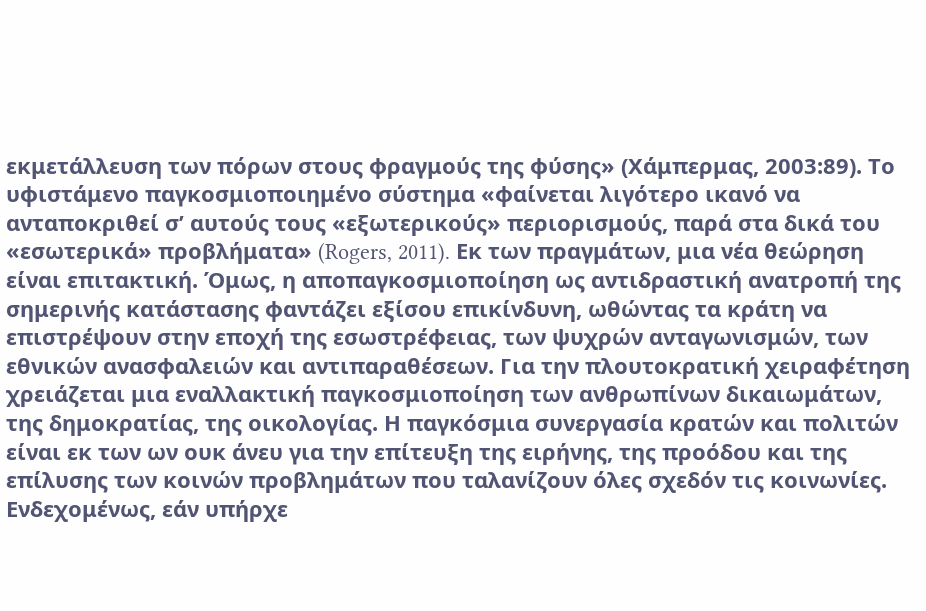εκμετάλλευση των πόρων στους φραγμούς της φύσης» (Χάμπερμας, 2003:89). Το υφιστάμενο παγκοσμιοποιημένο σύστημα «φαίνεται λιγότερο ικανό να ανταποκριθεί σ’ αυτούς τους «εξωτερικούς» περιορισμούς, παρά στα δικά του «εσωτερικά» προβλήματα» (Rogers, 2011). Εκ των πραγμάτων, μια νέα θεώρηση είναι επιτακτική. Όμως, η αποπαγκοσμιοποίηση ως αντιδραστική ανατροπή της σημερινής κατάστασης φαντάζει εξίσου επικίνδυνη, ωθώντας τα κράτη να επιστρέψουν στην εποχή της εσωστρέφειας, των ψυχρών ανταγωνισμών, των εθνικών ανασφαλειών και αντιπαραθέσεων. Για την πλουτοκρατική χειραφέτηση χρειάζεται μια εναλλακτική παγκοσμιοποίηση των ανθρωπίνων δικαιωμάτων, της δημοκρατίας, της οικολογίας. Η παγκόσμια συνεργασία κρατών και πολιτών είναι εκ των ων ουκ άνευ για την επίτευξη της ειρήνης, της προόδου και της επίλυσης των κοινών προβλημάτων που ταλανίζουν όλες σχεδόν τις κοινωνίες. Ενδεχομένως, εάν υπήρχε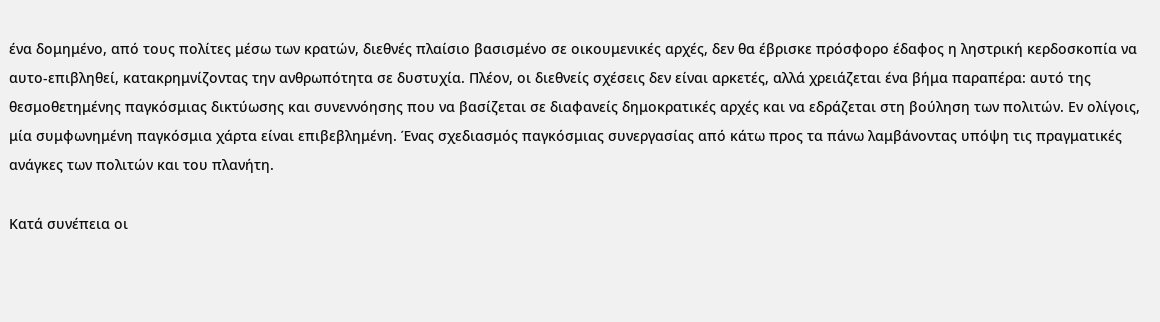ένα δομημένο, από τους πολίτες μέσω των κρατών, διεθνές πλαίσιο βασισμένο σε οικουμενικές αρχές, δεν θα έβρισκε πρόσφορο έδαφος η ληστρική κερδοσκοπία να αυτο-επιβληθεί, κατακρημνίζοντας την ανθρωπότητα σε δυστυχία. Πλέον, οι διεθνείς σχέσεις δεν είναι αρκετές, αλλά χρειάζεται ένα βήμα παραπέρα: αυτό της θεσμοθετημένης παγκόσμιας δικτύωσης και συνεννόησης που να βασίζεται σε διαφανείς δημοκρατικές αρχές και να εδράζεται στη βούληση των πολιτών. Εν ολίγοις, μία συμφωνημένη παγκόσμια χάρτα είναι επιβεβλημένη. Ένας σχεδιασμός παγκόσμιας συνεργασίας από κάτω προς τα πάνω λαμβάνοντας υπόψη τις πραγματικές ανάγκες των πολιτών και του πλανήτη.

Κατά συνέπεια οι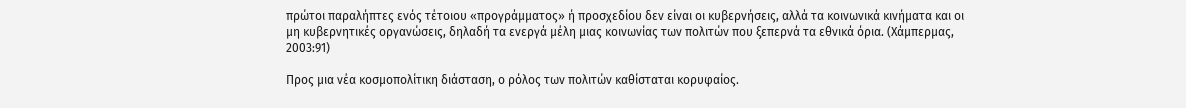πρώτοι παραλήπτες ενός τέτοιου «προγράμματος» ή προσχεδίου δεν είναι οι κυβερνήσεις, αλλά τα κοινωνικά κινήματα και οι μη κυβερνητικές οργανώσεις, δηλαδή τα ενεργά μέλη μιας κοινωνίας των πολιτών που ξεπερνά τα εθνικά όρια. (Χάμπερμας, 2003:91)

Προς μια νέα κοσμοπολίτικη διάσταση, ο ρόλος των πολιτών καθίσταται κορυφαίος.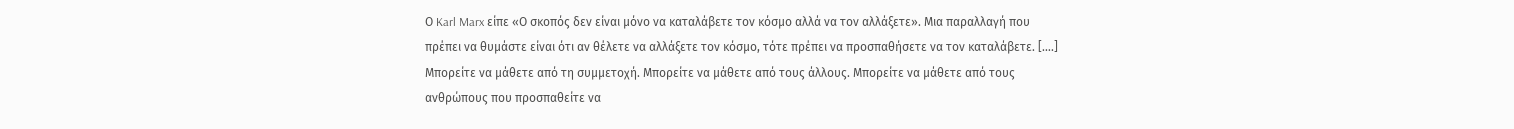Ο Karl Marx είπε «Ο σκοπός δεν είναι μόνο να καταλάβετε τον κόσμο αλλά να τον αλλάξετε». Μια παραλλαγή που πρέπει να θυμάστε είναι ότι αν θέλετε να αλλάξετε τον κόσμο, τότε πρέπει να προσπαθήσετε να τον καταλάβετε. [….] Μπορείτε να μάθετε από τη συμμετοχή. Μπορείτε να μάθετε από τους άλλους. Μπορείτε να μάθετε από τους ανθρώπους που προσπαθείτε να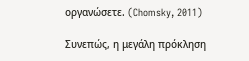οργανώσετε. (Chomsky, 2011)

Συνεπώς, η μεγάλη πρόκληση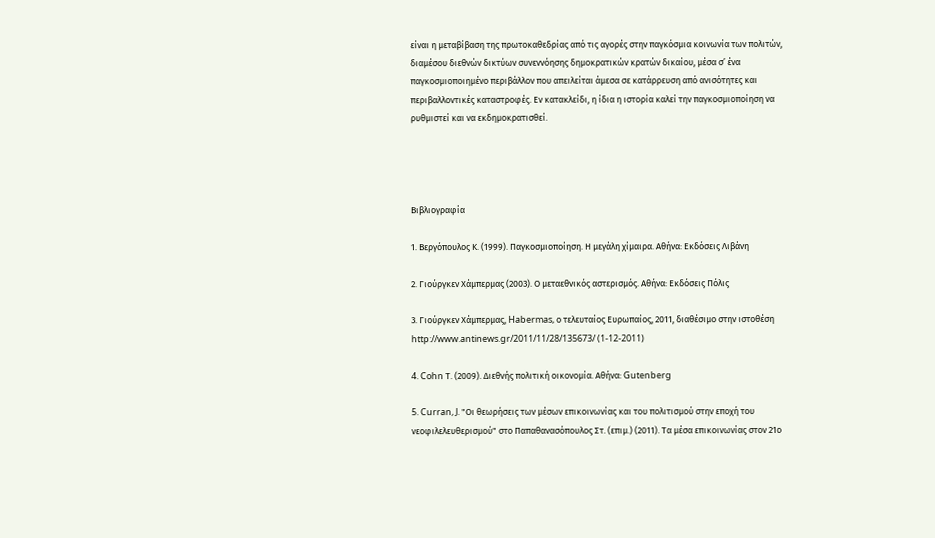είναι η μεταβίβαση της πρωτοκαθεδρίας από τις αγορές στην παγκόσμια κοινωνία των πολιτών, διαμέσου διεθνών δικτύων συνεννόησης δημοκρατικών κρατών δικαίου, μέσα σ’ ένα παγκοσμιοποιημένο περιβάλλον που απειλείται άμεσα σε κατάρρευση από ανισότητες και περιβαλλοντικές καταστροφές. Εν κατακλείδι, η ίδια η ιστορία καλεί την παγκοσμιοποίηση να ρυθμιστεί και να εκδημοκρατισθεί.




Βιβλιογραφία

1. Βεργόπουλος Κ. (1999). Παγκοσμιοποίηση. Η μεγάλη χίμαιρα. Αθήνα: Εκδόσεις Λιβάνη

2. Γιούργκεν Χάμπερμας (2003). Ο μεταεθνικός αστερισμός. Αθήνα: Εκδόσεις Πόλις

3. Γιούργκεν Χάμπερμας, Habermas, ο τελευταίος Ευρωπαίος, 2011, διαθέσιμο στην ιστοθέση http://www.antinews.gr/2011/11/28/135673/ (1-12-2011)

4. Cohn Τ. (2009). Διεθνής πολιτική οικονομία. Αθήνα: Gutenberg

5. Curran, J. "Οι θεωρήσεις των μέσων επικοινωνίας και του πολιτισμού στην εποχή του νεοφιλελευθερισμού" στο Παπαθανασόπουλος Στ. (επιμ.) (2011). Τα μέσα επικοινωνίας στον 21ο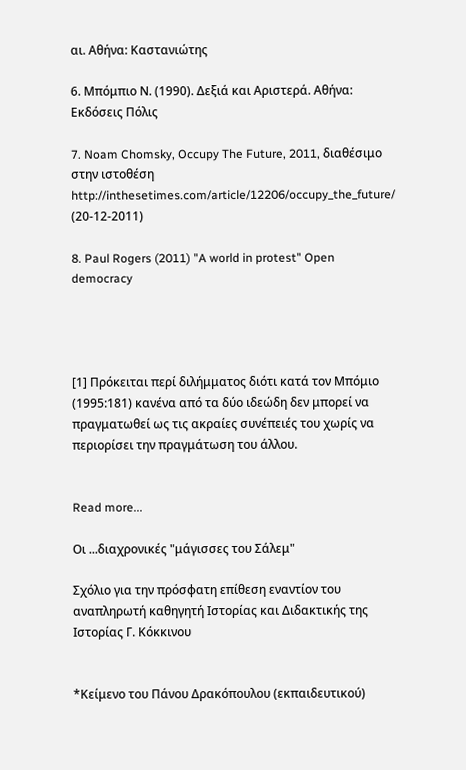αι. Αθήνα: Καστανιώτης

6. Μπόμπιο Ν. (1990). Δεξιά και Αριστερά. Αθήνα: Εκδόσεις Πόλις

7. Noam Chomsky, Occupy The Future, 2011, διαθέσιμο στην ιστοθέση http://inthesetimes.com/article/12206/occupy_the_future/ (20-12-2011)

8. Paul Rogers (2011) "A world in protest" Open democracy




[1] Πρόκειται περί διλήμματος διότι κατά τον Μπόμιο (1995:181) κανένα από τα δύο ιδεώδη δεν μπορεί να πραγματωθεί ως τις ακραίες συνέπειές του χωρίς να περιορίσει την πραγμάτωση του άλλου.


Read more...

Οι ...διαχρονικές "μάγισσες του Σάλεμ"

Σχόλιο για την πρόσφατη επίθεση εναντίον του αναπληρωτή καθηγητή Ιστορίας και Διδακτικής της Ιστορίας Γ. Κόκκινου


*Κείμενο του Πάνου Δρακόπουλου (εκπαιδευτικού)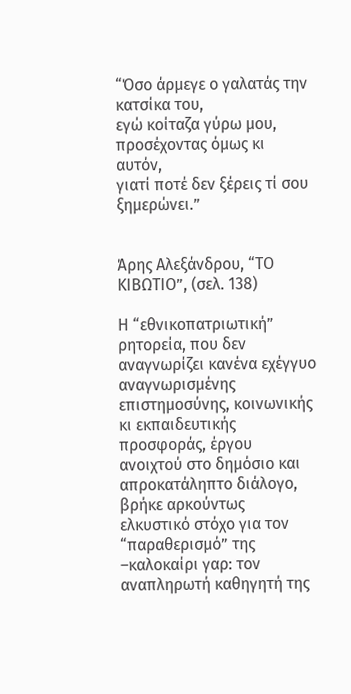“Όσο άρμεγε ο γαλατάς την κατσίκα του,
εγώ κοίταζα γύρω μου,
προσέχοντας όμως κι αυτόν,
γιατί ποτέ δεν ξέρεις τί σου ξημερώνει.”


Άρης Αλεξάνδρου, “ΤΟ ΚΙΒΩΤΙΟ”, (σελ. 138)

Η “εθνικοπατριωτική” ρητορεία, που δεν αναγνωρίζει κανένα εχέγγυο αναγνωρισμένης επιστημοσύνης, κοινωνικής κι εκπαιδευτικής προσφοράς, έργου ανοιχτού στο δημόσιο και απροκατάληπτο διάλογο, βρήκε αρκούντως ελκυστικό στόχο για τον “παραθερισμό” της –καλοκαίρι γαρ: τον αναπληρωτή καθηγητή της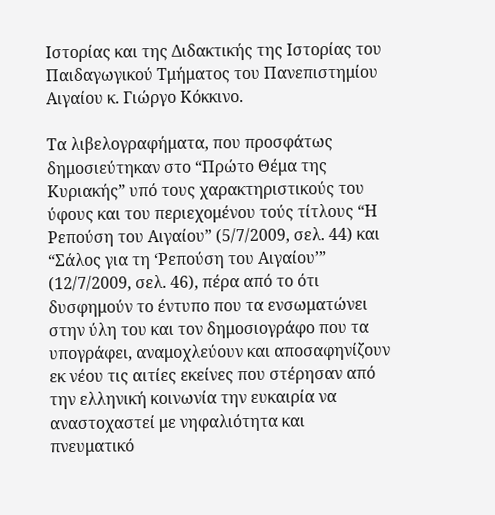Ιστορίας και της Διδακτικής της Ιστορίας του Παιδαγωγικού Τμήματος του Πανεπιστημίου Αιγαίου κ. Γιώργο Κόκκινο.

Τα λιβελογραφήματα, που προσφάτως δημοσιεύτηκαν στο “Πρώτο Θέμα της Κυριακής” υπό τους χαρακτηριστικούς του ύφους και του περιεχομένου τούς τίτλους “Η Ρεπούση του Αιγαίου” (5/7/2009, σελ. 44) και “Σάλος για τη ‘Ρεπούση του Αιγαίου’” (12/7/2009, σελ. 46), πέρα από το ότι δυσφημούν το έντυπο που τα ενσωματώνει στην ύλη του και τον δημοσιογράφο που τα υπογράφει, αναμοχλεύουν και αποσαφηνίζουν εκ νέου τις αιτίες εκείνες που στέρησαν από την ελληνική κοινωνία την ευκαιρία να αναστοχαστεί με νηφαλιότητα και πνευματικό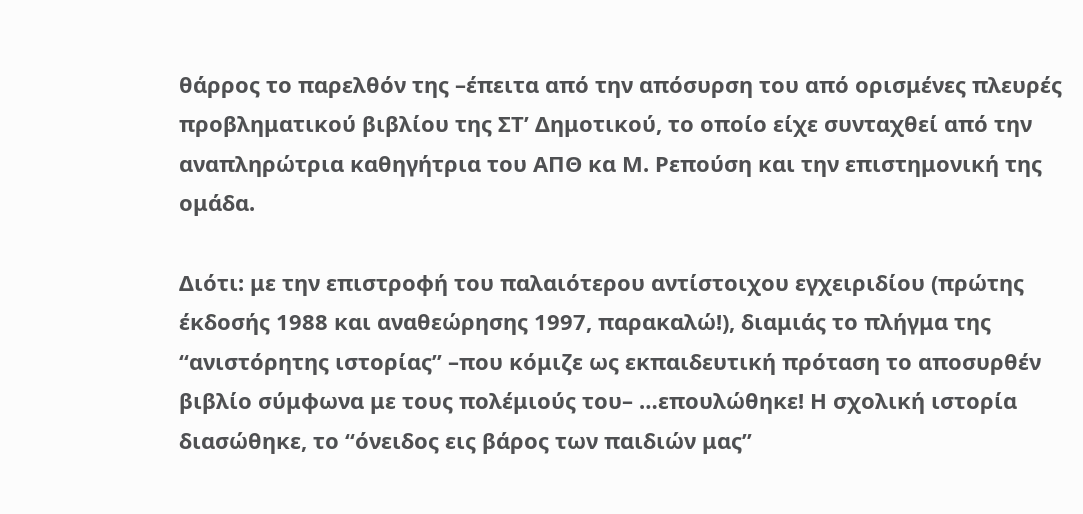θάρρος το παρελθόν της –έπειτα από την απόσυρση του από ορισμένες πλευρές προβληματικού βιβλίου της ΣΤ’ Δημοτικού, το οποίο είχε συνταχθεί από την αναπληρώτρια καθηγήτρια του ΑΠΘ κα Μ. Ρεπούση και την επιστημονική της ομάδα.

Διότι: με την επιστροφή του παλαιότερου αντίστοιχου εγχειριδίου (πρώτης έκδοσής 1988 και αναθεώρησης 1997, παρακαλώ!), διαμιάς το πλήγμα της “ανιστόρητης ιστορίας” –που κόμιζε ως εκπαιδευτική πρόταση το αποσυρθέν βιβλίο σύμφωνα με τους πολέμιούς του– …επουλώθηκε! Η σχολική ιστορία διασώθηκε, το “όνειδος εις βάρος των παιδιών μας”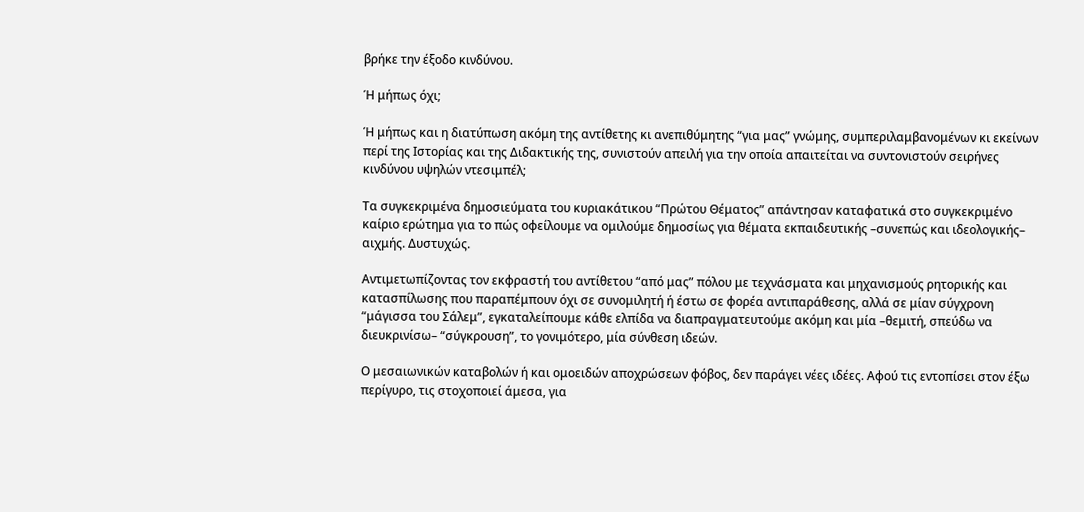βρήκε την έξοδο κινδύνου.

Ή μήπως όχι;

Ή μήπως και η διατύπωση ακόμη της αντίθετης κι ανεπιθύμητης “για μας” γνώμης, συμπεριλαμβανομένων κι εκείνων περί της Ιστορίας και της Διδακτικής της, συνιστούν απειλή για την οποία απαιτείται να συντονιστούν σειρήνες κινδύνου υψηλών ντεσιμπέλ;

Τα συγκεκριμένα δημοσιεύματα του κυριακάτικου “Πρώτου Θέματος” απάντησαν καταφατικά στο συγκεκριμένο καίριο ερώτημα για το πώς οφείλουμε να ομιλούμε δημοσίως για θέματα εκπαιδευτικής –συνεπώς και ιδεολογικής– αιχμής. Δυστυχώς.

Αντιμετωπίζοντας τον εκφραστή του αντίθετου “από μας” πόλου με τεχνάσματα και μηχανισμούς ρητορικής και κατασπίλωσης που παραπέμπουν όχι σε συνομιλητή ή έστω σε φορέα αντιπαράθεσης, αλλά σε μίαν σύγχρονη “μάγισσα του Σάλεμ”, εγκαταλείπουμε κάθε ελπίδα να διαπραγματευτούμε ακόμη και μία –θεμιτή, σπεύδω να διευκρινίσω– “σύγκρουση”, το γονιμότερο, μία σύνθεση ιδεών.

Ο μεσαιωνικών καταβολών ή και ομοειδών αποχρώσεων φόβος, δεν παράγει νέες ιδέες. Αφού τις εντοπίσει στον έξω περίγυρο, τις στοχοποιεί άμεσα, για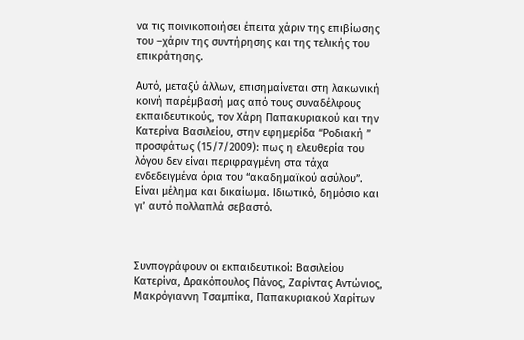να τις ποινικοποιήσει έπειτα χάριν της επιβίωσης του –χάριν της συντήρησης και της τελικής του επικράτησης.

Αυτό, μεταξύ άλλων, επισημαίνεται στη λακωνική κοινή παρέμβασή μας από τους συναδέλφους εκπαιδευτικούς, τον Χάρη Παπακυριακού και την Κατερίνα Βασιλείου, στην εφημερίδα “Ροδιακή ” προσφάτως (15/7/2009): πως η ελευθερία του λόγου δεν είναι περιφραγμένη στα τάχα ενδεδειγμένα όρια του “ακαδημαϊκού ασύλου”. Είναι μέλημα και δικαίωμα. Ιδιωτικό, δημόσιο και γι’ αυτό πολλαπλά σεβαστό.



Συνπογράφουν οι εκπαιδευτικοί: Βασιλείου Κατερίνα, Δρακόπουλος Πάνος, Ζαρίντας Αντώνιος, Μακρόγιαννη Τσαμπίκα, Παπακυριακού Χαρίτων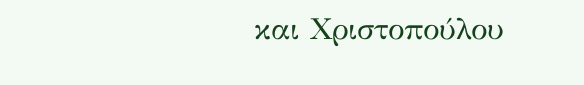και Χριστοπούλου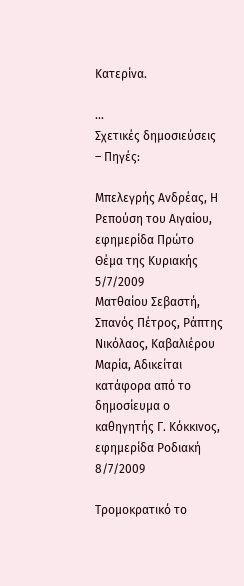Κατερίνα.

...
Σχετικές δημοσιεύσεις – Πηγές:

Μπελεγρής Ανδρέας, Η Ρεπούση του Αιγαίου, εφημερίδα Πρώτο Θέμα της Κυριακής 5/7/2009
Ματθαίου Σεβαστή, Σπανός Πέτρος, Ράπτης Νικόλαος, Καβαλιέρου Μαρία, Αδικείται κατάφορα από το δημοσίευμα ο καθηγητής Γ. Κόκκινος, εφημερίδα Ροδιακή 8/7/2009

Τρομοκρατικό το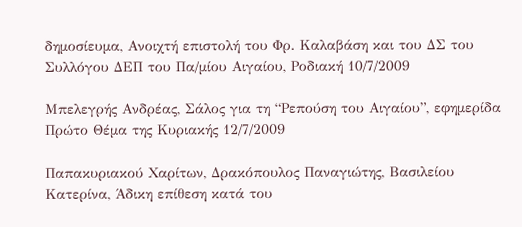δημοσίευμα, Ανοιχτή επιστολή του Φρ. Καλαβάση και του ΔΣ του Συλλόγου ΔΕΠ του Πα/μίου Αιγαίου, Ροδιακή 10/7/2009

Μπελεγρής Ανδρέας, Σάλος για τη “Ρεπούση του Αιγαίου”, εφημερίδα Πρώτο Θέμα της Κυριακής 12/7/2009

Παπακυριακού Χαρίτων, Δρακόπουλος Παναγιώτης, Βασιλείου Κατερίνα, Άδικη επίθεση κατά του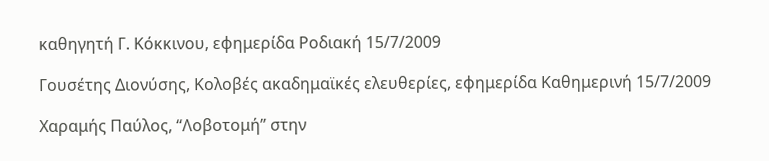καθηγητή Γ. Κόκκινου, εφημερίδα Ροδιακή 15/7/2009

Γουσέτης Διονύσης, Κολοβές ακαδημαϊκές ελευθερίες, εφημερίδα Καθημερινή 15/7/2009

Χαραμής Παύλος, “Λοβοτομή” στην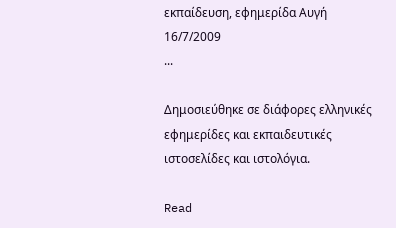εκπαίδευση, εφημερίδα Αυγή 16/7/2009
...

Δημοσιεύθηκε σε διάφορες ελληνικές εφημερίδες και εκπαιδευτικές ιστοσελίδες και ιστολόγια.

Read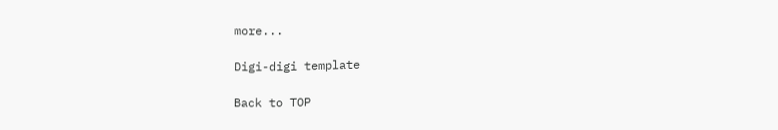more...

Digi-digi template

Back to TOP